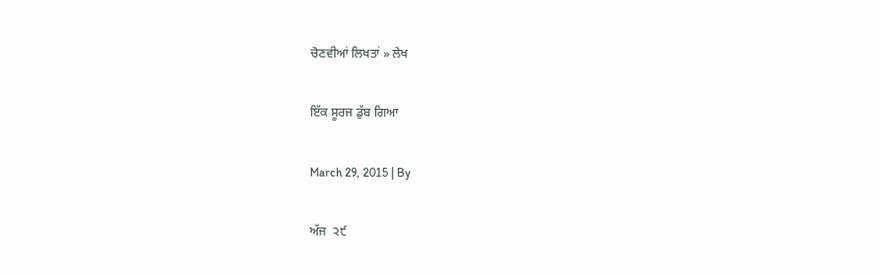ਚੋਣਵੀਆਂ ਲਿਖਤਾਂ » ਲੇਖ

ਇੱਕ ਸੂਰਜ ਡੁੱਬ ਗਿਆ

March 29, 2015 | By

ਅੱਜ  ੨੯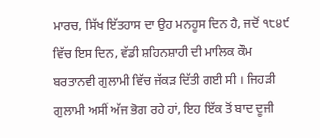ਮਾਰਚ, ਸਿੱਖ ਇੱਤਹਾਸ ਦਾ ਉਹ ਮਨਹੂਸ ਦਿਨ ਹੈ, ਜਦੋਂ ੧੮੪੯ ਵਿੱਚ ਇਸ ਦਿਨ, ਵੱਡੀ ਸ਼ਹਿਨਸ਼ਾਹੀ ਦੀ ਮਾਲਿਕ ਕੌਮ ਬਰਤਾਨਵੀ ਗੁਲਾਮੀ ਵਿੱਚ ਜੱਕੜ ਦਿੱਤੀ ਗਈ ਸੀ । ਜਿਹੜੀ ਗੁਲਾਮੀ ਅਸੀਂ ਅੱਜ ਭੋਗ ਰਹੇ ਹਾਂ, ਇਹ ਇੱਕ ਤੋਂ ਬਾਦ ਦੂਜੀ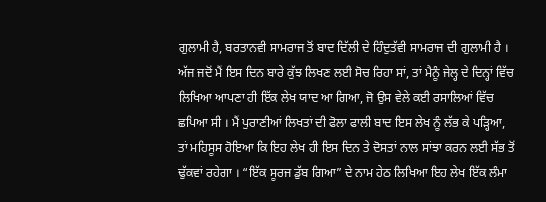ਗੁਲਾਮੀ ਹੈ, ਬਰਤਾਨਵੀ ਸਾਮਰਾਜ ਤੋਂ ਬਾਦ ਦਿੱਲੀ ਦੇ ਹਿੰਦੁਤੱਵੀ ਸਾਮਰਾਜ ਦੀ ਗੁਲਾਮੀ ਹੈ । ਅੱਜ ਜਦੋਂ ਮੈਂ ਇਸ ਦਿਨ ਬਾਰੇ ਕੁੱਝ ਲਿਖਣ ਲਈ ਸੋਚ ਰਿਹਾ ਸਾਂ, ਤਾਂ ਮੈਨੂੰ ਜੇਲ੍ਹ ਦੇ ਦਿਨ੍ਹਾਂ ਵਿੱਚ ਲਿਖਿਆ ਆਪਣਾ ਹੀ ਇੱਕ ਲੇਖ ਯਾਦ ਆ ਗਿਆ, ਜੋ ਉਸ ਵੇਲੇ ਕਈ ਰਸਾਲਿਆਂ ਵਿੱਚ ਛਪਿਆ ਸੀ । ਮੈਂ ਪੁਰਾਣੀਆਂ ਲਿਖਤਾਂ ਦੀ ਫੋਲਾ ਫਾਲੀ ਬਾਦ ਇਸ ਲੇਖ ਨੂੰ ਲੱਭ ਕੇ ਪੜ੍ਹਿਆ, ਤਾਂ ਮਹਿਸੂਸ ਹੋਇਆ ਕਿ ਇਹ ਲੇਖ ਹੀ ਇਸ ਦਿਨ ਤੇ ਦੋਸਤਾਂ ਨਾਲ ਸਾਂਝਾ ਕਰਨ ਲਈ ਸੱਭ ਤੋਂ ਢੁੱਕਵਾਂ ਰਹੇਗਾ । “ਇੱਕ ਸੂਰਜ ਡੁੱਬ ਗਿਆ” ਦੇ ਨਾਮ ਹੇਠ ਲਿਖਿਆ ਇਹ ਲੇਖ ਇੱਕ ਲੰਮਾ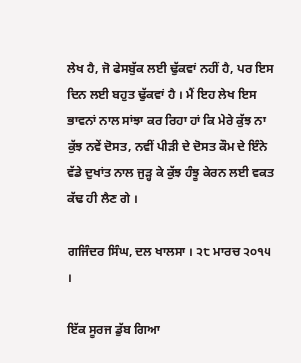ਲੇਖ ਹੈ, ਜੋ ਫੇਸਬੁੱਕ ਲਈ ਢੁੱਕਵਾਂ ਨਹੀਂ ਹੈ, ਪਰ ਇਸ ਦਿਨ ਲਈ ਬਹੁਤ ਢੁੱਕਵਾਂ ਹੈ । ਮੈਂ ਇਹ ਲੇਖ ਇਸ ਭਾਵਨਾਂ ਨਾਲ ਸਾਂਝਾ ਕਰ ਰਿਹਾ ਹਾਂ ਕਿ ਮੇਰੇ ਕੁੱਝ ਨਾ ਕੁੱਝ ਨਵੇਂ ਦੋਸਤ, ਨਵੀਂ ਪੀੜੀ ਦੇ ਦੋਸਤ ਕੌਮ ਦੇ ਇੰਨੇ ਵੱਡੇ ਦੁਖਾਂਤ ਨਾਲ ਜੁੜ੍ਹ ਕੇ ਕੁੱਝ ਹੰਝੂ ਕੇਰਨ ਲਈ ਵਕਤ ਕੱਢ ਹੀ ਲੈਣ ਗੇ ।

ਗਜਿੰਦਰ ਸਿੰਘ, ਦਲ ਖਾਲਸਾ । ੨੮ ਮਾਰਚ ੨੦੧੫ ।

ਇੱਕ ਸੂਰਜ ਡੁੱਬ ਗਿਆ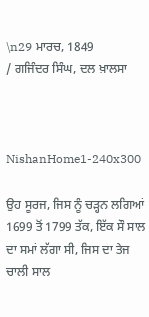\n29 ਮਾਰਚ, 1849
/ ਗਜਿੰਦਰ ਸਿੰਘ, ਦਲ ਖ਼ਾਲਸਾ



NishanHome1-240x300

ਉਹ ਸੂਰਜ, ਜਿਸ ਨੂੰ ਚੜ੍ਹਨ ਲਗਿਆਂ 1699 ਤੋਂ 1799 ਤੱਕ, ਇੱਕ ਸੌ ਸਾਲ ਦਾ ਸਮਾਂ ਲੱਗਾ ਸੀ, ਜਿਸ ਦਾ ਤੇਜ ਚਾਲੀ ਸਾਲ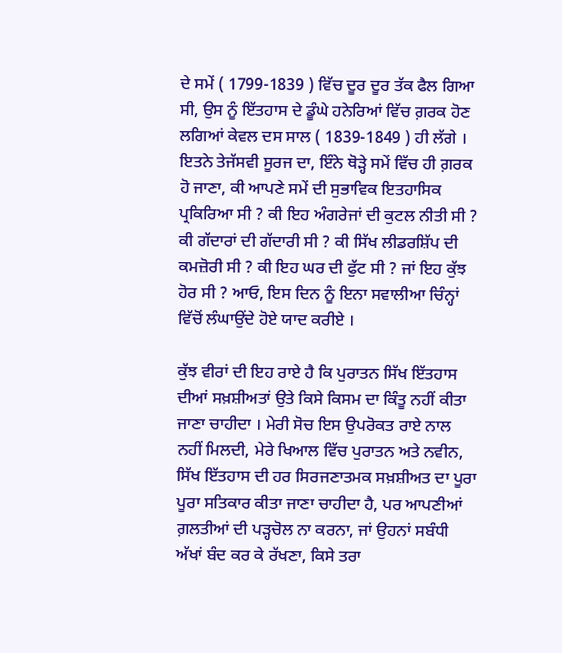ਦੇ ਸਮੇਂ ( 1799-1839 ) ਵਿੱਚ ਦੂਰ ਦੂਰ ਤੱਕ ਫੈਲ ਗਿਆ ਸੀ, ਉਸ ਨੂੰ ਇੱਤਹਾਸ ਦੇ ਡੂੰਘੇ ਹਨੇਰਿਆਂ ਵਿੱਚ ਗ਼ਰਕ ਹੋਣ ਲਗਿਆਂ ਕੇਵਲ ਦਸ ਸਾਲ ( 1839-1849 ) ਹੀ ਲੱਗੇ । ਇਤਨੇ ਤੇਜੱਸਵੀ ਸੂਰਜ ਦਾ, ਇੰਨੇ ਥੋੜ੍ਹੇ ਸਮੇਂ ਵਿੱਚ ਹੀ ਗ਼ਰਕ ਹੋ ਜਾਣਾ, ਕੀ ਆਪਣੇ ਸਮੇਂ ਦੀ ਸੁਭਾਵਿਕ ਇਤਹਾਸਿਕ ਪ੍ਰਕਿਰਿਆ ਸੀ ? ਕੀ ਇਹ ਅੰਗਰੇਜਾਂ ਦੀ ਕੁਟਲ ਨੀਤੀ ਸੀ ? ਕੀ ਗੱਦਾਰਾਂ ਦੀ ਗੱਦਾਰੀ ਸੀ ? ਕੀ ਸਿੱਖ ਲੀਡਰਸ਼ਿੱਪ ਦੀ ਕਮਜ਼ੋਰੀ ਸੀ ? ਕੀ ਇਹ ਘਰ ਦੀ ਫੁੱਟ ਸੀ ? ਜਾਂ ਇਹ ਕੁੱਝ ਹੋਰ ਸੀ ? ਆਓ, ਇਸ ਦਿਨ ਨੂੰ ਇਨਾ ਸਵਾਲੀਆ ਚਿੰਨ੍ਹਾਂ ਵਿੱਚੋਂ ਲੰਘਾਉਂਦੇ ਹੋਏ ਯਾਦ ਕਰੀਏ ।

ਕੁੱਝ ਵੀਰਾਂ ਦੀ ਇਹ ਰਾਏ ਹੈ ਕਿ ਪੁਰਾਤਨ ਸਿੱਖ ਇੱਤਹਾਸ ਦੀਆਂ ਸਖ਼ਸ਼ੀਅਤਾਂ ਉਤੇ ਕਿਸੇ ਕਿਸਮ ਦਾ ਕਿੰਤੂ ਨਹੀਂ ਕੀਤਾ ਜਾਣਾ ਚਾਹੀਦਾ । ਮੇਰੀ ਸੋਚ ਇਸ ਉਪਰੋਕਤ ਰਾਏ ਨਾਲ ਨਹੀਂ ਮਿਲਦੀ, ਮੇਰੇ ਖਿਆਲ ਵਿੱਚ ਪੁਰਾਤਨ ਅਤੇ ਨਵੀਨ, ਸਿੱਖ ਇੱਤਹਾਸ ਦੀ ਹਰ ਸਿਰਜਣਾਤਮਕ ਸਖ਼ਸ਼ੀਅਤ ਦਾ ਪੂਰਾ ਪੂਰਾ ਸਤਿਕਾਰ ਕੀਤਾ ਜਾਣਾ ਚਾਹੀਦਾ ਹੈ, ਪਰ ਆਪਣੀਆਂ ਗ਼ਲਤੀਆਂ ਦੀ ਪੜ੍ਹਚੋਲ ਨਾ ਕਰਨਾ, ਜਾਂ ਉਹਨਾਂ ਸਬੰਧੀ ਅੱਖਾਂ ਬੰਦ ਕਰ ਕੇ ਰੱਖਣਾ, ਕਿਸੇ ਤਰਾ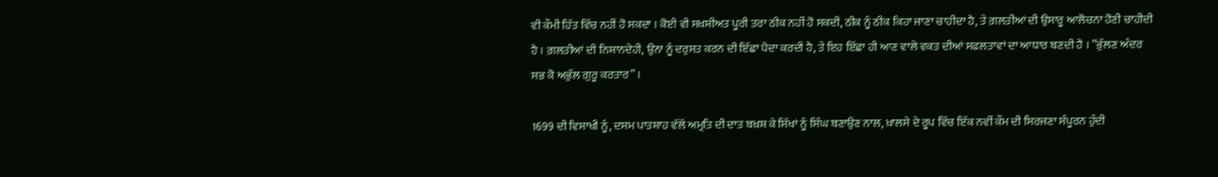ਵੀ ਕੌਮੀ ਹਿੱਤ ਵਿੱਚ ਨਹੀਂ ਹੋ ਸਕਦਾ । ਕੋਈ ਵੀ ਸਖ਼ਸ਼ੀਅਤ ਪੂਰੀ ਤਰਾ ਠੀਕ ਨਹੀਂ ਹੋ ਸਕਦੀ, ਠੀਕ ਨੂੰ ਠੀਕ ਕਿਹਾ ਜਾਣਾ ਚਾਹੀਦਾ ਹੈ, ਤੇ ਗ਼ਲਤੀਆਂ ਦੀ ਉਸਾਰੂ ਆਲੋਚਨਾ ਹੋਣੀ ਚਾਹੀਦੀ ਹੈ । ਗ਼ਲਤੀਆਂ ਦੀ ਨਿਸ਼ਾਨਦੇਹੀ, ਉਨਾ ਨੂੰ ਦਰੁਸਤ ਕਰਨ ਦੀ ਇੱਛਾ ਪੈਦਾ ਕਰਦੀ ਹੈ, ਤੇ ਇਹ ਇੱਛਾ ਹੀ ਆਣ ਵਾਲੇ ਵਕਤ ਦੀਆਂ ਸਫਲਤਾਵਾਂ ਦਾ ਆਧਾਰ ਬਣਦੀ ਹੈ । ”ਭੁੱਲਣ ਅੰਦਰ ਸਭ ਕੋ ਅਭੁੱਲ ਗੁਰੂ ਕਰਤਾਰ” ।

1699 ਦੀ ਵਿਸਾਖੀ ਨੂੰ, ਦਸਮ ਪਾਤਸ਼ਾਹ ਵੱਲੋਂ ਅਮ੍ਰਤਿ ਦੀ ਦਾਤ ਬਖ਼ਸ਼ ਕੇ ਸਿੱਖਾਂ ਨੂੰ ਸਿੰਘ ਬਣਾਉਣ ਨਾਲ, ਖ਼ਾਲਸੇ ਦੇ ਰੂਪ ਵਿੱਚ ਇੱਕ ਨਵੀਂ ਕੌਮ ਦੀ ਸਿਰਜਣਾ ਸੰਪੂਰਨ ਹੁੰਦੀ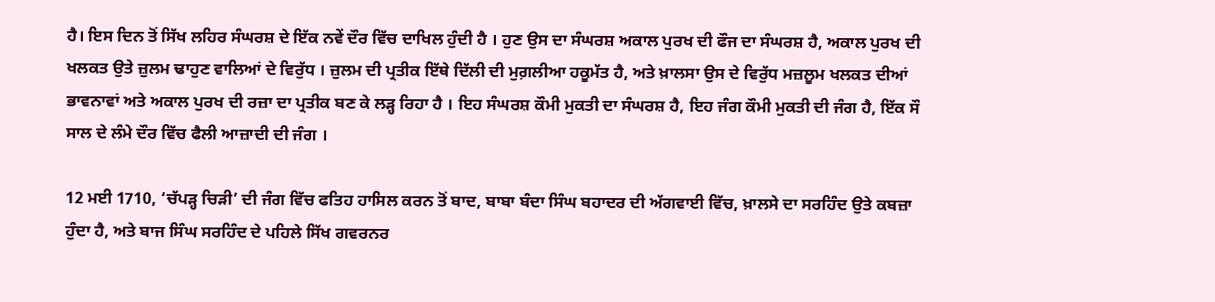ਹੈ। ਇਸ ਦਿਨ ਤੋਂ ਸਿੱਖ ਲਹਿਰ ਸੰਘਰਸ਼ ਦੇ ਇੱਕ ਨਵੇਂ ਦੌਰ ਵਿੱਚ ਦਾਖਿਲ ਹੁੰਦੀ ਹੈ । ਹੁਣ ਉਸ ਦਾ ਸੰਘਰਸ਼ ਅਕਾਲ ਪੁਰਖ ਦੀ ਫੌਜ ਦਾ ਸੰਘਰਸ਼ ਹੈ, ਅਕਾਲ ਪੁਰਖ ਦੀ ਖਲਕਤ ਉਤੇ ਜ਼ੁਲਮ ਢਾਹੁਣ ਵਾਲਿਆਂ ਦੇ ਵਿਰੁੱਧ । ਜ਼ੁਲਮ ਦੀ ਪ੍ਰਤੀਕ ਇੱਥੇ ਦਿੱਲੀ ਦੀ ਮੁਗ਼ਲੀਆ ਹਕੂਮੱਤ ਹੈ, ਅਤੇ ਖ਼ਾਲਸਾ ਉਸ ਦੇ ਵਿਰੁੱਧ ਮਜ਼ਲੂਮ ਖਲਕਤ ਦੀਆਂ ਭਾਵਨਾਵਾਂ ਅਤੇ ਅਕਾਲ ਪੁਰਖ ਦੀ ਰਜ਼ਾ ਦਾ ਪ੍ਰਤੀਕ ਬਣ ਕੇ ਲੜ੍ਹ ਰਿਹਾ ਹੈ । ਇਹ ਸੰਘਰਸ਼ ਕੌਮੀ ਮੁਕਤੀ ਦਾ ਸੰਘਰਸ਼ ਹੈ, ਇਹ ਜੰਗ ਕੌਮੀ ਮੁਕਤੀ ਦੀ ਜੰਗ ਹੈ, ਇੱਕ ਸੌ ਸਾਲ ਦੇ ਲੰਮੇ ਦੌਰ ਵਿੱਚ ਫੈਲੀ ਆਜ਼ਾਦੀ ਦੀ ਜੰਗ ।

12 ਮਈ 1710, ‘ਚੱਪੜ੍ਹ ਚਿੜੀ’ ਦੀ ਜੰਗ ਵਿੱਚ ਫਤਿਹ ਹਾਸਿਲ ਕਰਨ ਤੋਂ ਬਾਦ, ਬਾਬਾ ਬੰਦਾ ਸਿੰਘ ਬਹਾਦਰ ਦੀ ਅੱਗਵਾਈ ਵਿੱਚ, ਖ਼ਾਲਸੇ ਦਾ ਸਰਹਿੰਦ ਉਤੇ ਕਬਜ਼ਾ ਹੁੰਦਾ ਹੈ, ਅਤੇ ਬਾਜ ਸਿੰਘ ਸਰਹਿੰਦ ਦੇ ਪਹਿਲੇ ਸਿੱਖ ਗਵਰਨਰ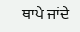ਥਾਪੇ ਜਾਂਦੇ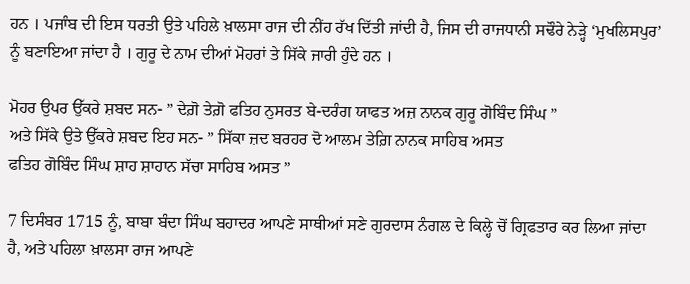ਹਨ । ਪਜਾੰਬ ਦੀ ਇਸ ਧਰਤੀ ਉਤੇ ਪਹਿਲੇ ਖ਼ਾਲਸਾ ਰਾਜ ਦੀ ਨੀਂਹ ਰੱਖ ਦਿੱਤੀ ਜਾਂਦੀ ਹੈ, ਜਿਸ ਦੀ ਰਾਜਧਾਨੀ ਸਢੌਰੇ ਨੇੜ੍ਹੇ ‘ਮੁਖਲਿਸਪੁਰ’ ਨੂੰ ਬਣਾਇਆ ਜਾਂਦਾ ਹੈ । ਗੁਰੂ ਦੇ ਨਾਮ ਦੀਆਂ ਮੋਹਰਾਂ ਤੇ ਸਿੱਕੇ ਜਾਰੀ ਹੁੰਦੇ ਹਨ ।

ਮੋਹਰ ਉਪਰ ਉੱਕਰੇ ਸ਼ਬਦ ਸਨ- ” ਦੇਗ਼ੋ ਤੇਗ਼ੋ ਫਤਿਹ ਨੁਸਰਤ ਬੇ-ਦਰੰਗ ਯਾਫਤ ਅਜ਼ ਨਾਨਕ ਗੁਰੂ ਗੋਬਿੰਦ ਸਿੰਘ ”
ਅਤੇ ਸਿੱਕੇ ਉਤੇ ਉੱਕਰੇ ਸ਼ਬਦ ਇਹ ਸਨ- ” ਸਿੱਕਾ ਜ਼ਦ ਬਰਹਰ ਦੋ ਆਲਮ ਤੇਗ਼ਿ ਨਾਨਕ ਸਾਹਿਬ ਅਸਤ
ਫਤਿਹ ਗੋਬਿੰਦ ਸਿੰਘ ਸ਼ਾਹ ਸ਼ਾਹਾਨ ਸੱਚਾ ਸਾਹਿਬ ਅਸਤ ”

7 ਦਿਸੰਬਰ 1715 ਨੂੰ, ਬਾਬਾ ਬੰਦਾ ਸਿੰਘ ਬਹਾਦਰ ਆਪਣੇ ਸਾਥੀਆਂ ਸਣੇ ਗੁਰਦਾਸ ਨੰਗਲ ਦੇ ਕਿਲ੍ਹੇ ਚੋਂ ਗ੍ਰਿਫਤਾਰ ਕਰ ਲਿਆ ਜਾਂਦਾ ਹੈ, ਅਤੇ ਪਹਿਲਾ ਖ਼ਾਲਸਾ ਰਾਜ ਆਪਣੇ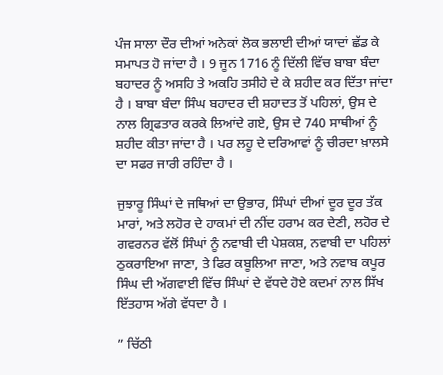ਪੰਜ ਸਾਲਾ ਦੌਰ ਦੀਆਂ ਅਨੇਕਾਂ ਲੋਕ ਭਲਾਈ ਦੀਆਂ ਯਾਦਾਂ ਛੱਡ ਕੇ ਸਮਾਪਤ ਹੋ ਜਾਂਦਾ ਹੈ । 9 ਜੂਨ 1716 ਨੂੰ ਦਿੱਲੀ ਵਿੱਚ ਬਾਬਾ ਬੰਦਾ ਬਹਾਦਰ ਨੂੰ ਅਸਹਿ ਤੇ ਅਕਹਿ ਤਸੀਹੇ ਦੇ ਕੇ ਸ਼ਹੀਦ ਕਰ ਦਿੱਤਾ ਜਾਂਦਾ ਹੈ । ਬਾਬਾ ਬੰਦਾ ਸਿੰਘ ਬਹਾਦਰ ਦੀ ਸ਼ਹਾਦਤ ਤੋਂ ਪਹਿਲਾਂ, ਉਸ ਦੇ ਨਾਲ ਗ੍ਰਿਫਤਾਰ ਕਰਕੇ ਲਿਆਂਦੇ ਗਏ, ਉਸ ਦੇ 740 ਸਾਥੀਆਂ ਨੂੰ ਸ਼ਹੀਦ ਕੀਤਾ ਜਾਂਦਾ ਹੈ । ਪਰ ਲਹੂ ਦੇ ਦਰਿਆਵਾਂ ਨੂੰ ਚੀਰਦਾ ਖ਼ਾਲਸੇ ਦਾ ਸਫਰ ਜਾਰੀ ਰਹਿੰਦਾ ਹੈ ।

ਜੁਝਾਰੂ ਸਿੰਘਾਂ ਦੇ ਜਥਿਆਂ ਦਾ ਉਭਾਰ, ਸਿੰਘਾਂ ਦੀਆਂ ਦੂਰ ਦੂਰ ਤੱਕ ਮਾਰਾਂ, ਅਤੇ ਲਹੋਰ ਦੇ ਹਾਕਮਾਂ ਦੀ ਨੀਂਦ ਹਰਾਮ ਕਰ ਦੇਣੀ, ਲਹੋਰ ਦੇ ਗਵਰਨਰ ਵੱਲੋਂ ਸਿੰਘਾਂ ਨੂੰ ਨਵਾਬੀ ਦੀ ਪੇਸ਼ਕਸ਼, ਨਵਾਬੀ ਦਾ ਪਹਿਲਾਂ ਠੁਕਰਾਇਆ ਜਾਣਾ, ਤੇ ਫਿਰ ਕਬੂਲਿਆ ਜਾਣਾ, ਅਤੇ ਨਵਾਬ ਕਪੂਰ ਸਿੰਘ ਦੀ ਅੱਗਵਾਈ ਵਿੱਚ ਸਿੰਘਾਂ ਦੇ ਵੱਧਦੇ ਹੋਏ ਕਦਮਾਂ ਨਾਲ ਸਿੱਖ ਇੱਤਹਾਸ ਅੱਗੇ ਵੱਧਦਾ ਹੈ ।

” ਚਿੱਠੀ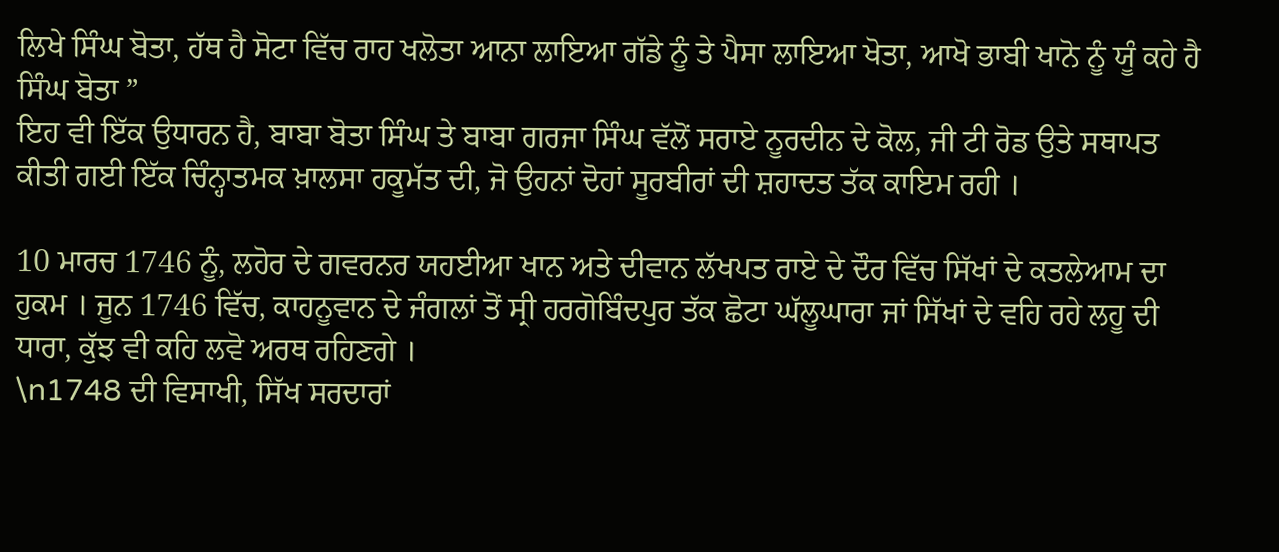ਲਿਖੇ ਸਿੰਘ ਬੋਤਾ, ਹੱਥ ਹੈ ਸੋਟਾ ਵਿੱਚ ਰਾਹ ਖਲੋਤਾ ਆਨਾ ਲਾਇਆ ਗੱਡੇ ਨੂੰ ਤੇ ਪੈਸਾ ਲਾਇਆ ਖੋਤਾ, ਆਖੋ ਭਾਬੀ ਖਾਨੋ ਨੂੰ ਯੂੰ ਕਹੇ ਹੈ ਸਿੰਘ ਬੋਤਾ ”
ਇਹ ਵੀ ਇੱਕ ਉਧਾਰਨ ਹੈ, ਬਾਬਾ ਬੋਤਾ ਸਿੰਘ ਤੇ ਬਾਬਾ ਗਰਜਾ ਸਿੰਘ ਵੱਲੋਂ ਸਰਾਏ ਨੂਰਦੀਨ ਦੇ ਕੋਲ, ਜੀ ਟੀ ਰੋਡ ਉਤੇ ਸਥਾਪਤ ਕੀਤੀ ਗਈ ਇੱਕ ਚਿੰਨ੍ਹਾਤਮਕ ਖ਼ਾਲਸਾ ਹਕੂਮੱਤ ਦੀ, ਜੋ ਉਹਨਾਂ ਦੋਹਾਂ ਸੂਰਬੀਰਾਂ ਦੀ ਸ਼ਹਾਦਤ ਤੱਕ ਕਾਇਮ ਰਹੀ ।

10 ਮਾਰਚ 1746 ਨੂੰ, ਲਹੋਰ ਦੇ ਗਵਰਨਰ ਯਹਈਆ ਖਾਨ ਅਤੇ ਦੀਵਾਨ ਲੱਖਪਤ ਰਾਏ ਦੇ ਦੌਰ ਵਿੱਚ ਸਿੱਖਾਂ ਦੇ ਕਤਲੇਆਮ ਦਾ ਹੁਕਮ । ਜੂਨ 1746 ਵਿੱਚ, ਕਾਹਨੂਵਾਨ ਦੇ ਜੰਗਲਾਂ ਤੋਂ ਸ੍ਰੀ ਹਰਗੋਬਿੰਦਪੁਰ ਤੱਕ ਛੋਟਾ ਘੱਲੂਘਾਰਾ ਜਾਂ ਸਿੱਖਾਂ ਦੇ ਵਹਿ ਰਹੇ ਲਹੂ ਦੀ ਧਾਰਾ, ਕੁੱਝ ਵੀ ਕਹਿ ਲਵੋ ਅਰਥ ਰਹਿਣਗੇ ।
\n1748 ਦੀ ਵਿਸਾਖੀ, ਸਿੱਖ ਸਰਦਾਰਾਂ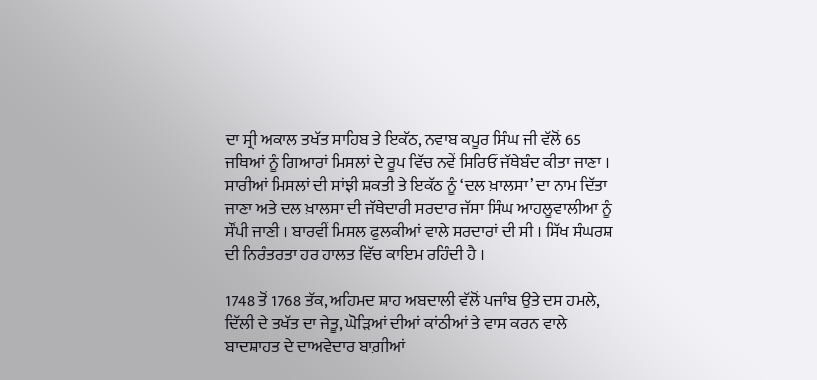ਦਾ ਸ੍ਰੀ ਅਕਾਲ ਤਖੱਤ ਸਾਹਿਬ ਤੇ ਇਕੱਠ, ਨਵਾਬ ਕਪੂਰ ਸਿੰਘ ਜੀ ਵੱਲੋਂ 65 ਜਥਿਆਂ ਨੂੰ ਗਿਆਰਾਂ ਮਿਸਲਾਂ ਦੇ ਰੂਪ ਵਿੱਚ ਨਵੇਂ ਸਿਰਿਓਂ ਜੱਥੇਬੰਦ ਕੀਤਾ ਜਾਣਾ । ਸਾਰੀਆਂ ਮਿਸਲਾਂ ਦੀ ਸਾਂਝੀ ਸ਼ਕਤੀ ਤੇ ਇਕੱਠ ਨੂੰ ‘ਦਲ ਖ਼ਾਲਸਾ’ ਦਾ ਨਾਮ ਦਿੱਤਾ ਜਾਣਾ ਅਤੇ ਦਲ ਖ਼ਾਲਸਾ ਦੀ ਜੱਥੇਦਾਰੀ ਸਰਦਾਰ ਜੱਸਾ ਸਿੰਘ ਆਹਲੂਵਾਲੀਆ ਨੂੰ ਸੌਂਪੀ ਜਾਣੀ । ਬਾਰਵੀਂ ਮਿਸਲ ਫੁਲਕੀਆਂ ਵਾਲੇ ਸਰਦਾਰਾਂ ਦੀ ਸੀ । ਸਿੱਖ ਸੰਘਰਸ਼ ਦੀ ਨਿਰੰਤਰਤਾ ਹਰ ਹਾਲਤ ਵਿੱਚ ਕਾਇਮ ਰਹਿੰਦੀ ਹੈ ।

1748 ਤੋਂ 1768 ਤੱਕ, ਅਹਿਮਦ ਸ਼ਾਹ ਅਬਦਾਲੀ ਵੱਲੋਂ ਪਜਾੰਬ ਉਤੇ ਦਸ ਹਮਲੇ, ਦਿੱਲੀ ਦੇ ਤਖੱਤ ਦਾ ਜੇਤੂ, ਘੋੜਿਆਂ ਦੀਆਂ ਕਾਂਠੀਆਂ ਤੇ ਵਾਸ ਕਰਨ ਵਾਲੇ ਬਾਦਸ਼ਾਹਤ ਦੇ ਦਾਅਵੇਦਾਰ ਬਾਗ਼ੀਆਂ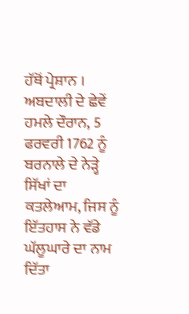ਹੱਥੋਂ ਪ੍ਰੇਸ਼ਾਨ । ਅਬਦਾਲੀ ਦੇ ਛੇਵੇਂ ਹਮਲੇ ਦੌਰਾਨ, 5 ਫਰਵਰੀ 1762 ਨੂੰ ਬਰਨਾਲੇ ਦੇ ਨੇੜ੍ਹੇ ਸਿੱਖਾਂ ਦਾ ਕਤਲੇਆਮ, ਜਿਸ ਨੂੰ ਇੱਤਹਾਸ ਨੇ ਵੱਡੇ ਘੱਲੂਘਾਰੇ ਦਾ ਨਾਮ ਦਿੱਤਾ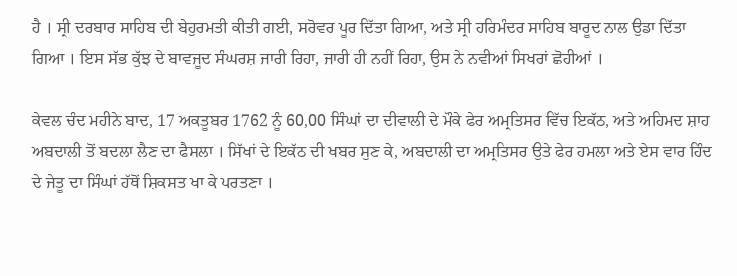ਹੈ । ਸ੍ਰੀ ਦਰਬਾਰ ਸਾਹਿਬ ਦੀ ਬੇਹੁਰਮਤੀ ਕੀਤੀ ਗਈ, ਸਰੋਵਰ ਪੂਰ ਦਿੱਤਾ ਗਿਆ, ਅਤੇ ਸ੍ਰੀ ਹਰਿਮੰਦਰ ਸਾਹਿਬ ਬਾਰੂਦ ਨਾਲ ਉਡਾ ਦਿੱਤਾ ਗਿਆ । ਇਸ ਸੱਭ ਕੁੱਝ ਦੇ ਬਾਵਜੂਦ ਸੰਘਰਸ਼ ਜਾਰੀ ਰਿਹਾ, ਜਾਰੀ ਹੀ ਨਹੀਂ ਰਿਹਾ, ਉਸ ਨੇ ਨਵੀਆਂ ਸਿਖਰਾਂ ਛੋਹੀਆਂ ।

ਕੇਵਲ ਚੰਦ ਮਹੀਨੇ ਬਾਦ, 17 ਅਕਤੂਬਰ 1762 ਨੂੰ 60,00 ਸਿੰਘਾਂ ਦਾ ਦੀਵਾਲੀ ਦੇ ਮੌਕੇ ਫੇਰ ਅਮ੍ਰਤਿਸਰ ਵਿੱਚ ਇਕੱਠ, ਅਤੇ ਅਹਿਮਦ ਸ਼ਾਹ ਅਬਦਾਲੀ ਤੋਂ ਬਦਲਾ ਲੈਣ ਦਾ ਫੈਸਲਾ । ਸਿੱਖਾਂ ਦੇ ਇਕੱਠ ਦੀ ਖਬਰ ਸੁਣ ਕੇ, ਅਬਦਾਲੀ ਦਾ ਅਮ੍ਰਤਿਸਰ ਉਤੇ ਫੇਰ ਹਮਲਾ ਅਤੇ ਏਸ ਵਾਰ ਹਿੰਦ ਦੇ ਜੇਤੂ ਦਾ ਸਿੰਘਾਂ ਹੱਥੋਂ ਸ਼ਿਕਸਤ ਖਾ ਕੇ ਪਰਤਣਾ ।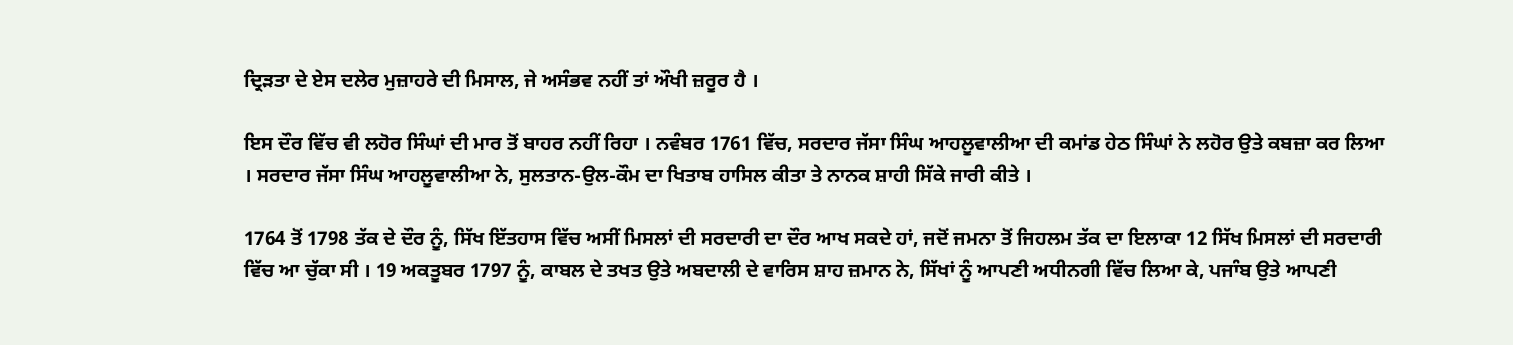ਦ੍ਰਿੜਤਾ ਦੇ ਏਸ ਦਲੇਰ ਮੁਜ਼ਾਹਰੇ ਦੀ ਮਿਸਾਲ, ਜੇ ਅਸੰਭਵ ਨਹੀਂ ਤਾਂ ਔਖੀ ਜ਼ਰੂਰ ਹੈ ।

ਇਸ ਦੌਰ ਵਿੱਚ ਵੀ ਲਹੋਰ ਸਿੰਘਾਂ ਦੀ ਮਾਰ ਤੋਂ ਬਾਹਰ ਨਹੀਂ ਰਿਹਾ । ਨਵੰਬਰ 1761 ਵਿੱਚ, ਸਰਦਾਰ ਜੱਸਾ ਸਿੰਘ ਆਹਲੂਵਾਲੀਆ ਦੀ ਕਮਾਂਡ ਹੇਠ ਸਿੰਘਾਂ ਨੇ ਲਹੋਰ ਉਤੇ ਕਬਜ਼ਾ ਕਰ ਲਿਆ । ਸਰਦਾਰ ਜੱਸਾ ਸਿੰਘ ਆਹਲੂਵਾਲੀਆ ਨੇ, ਸੁਲਤਾਨ-ਉਲ-ਕੌਮ ਦਾ ਖਿਤਾਬ ਹਾਸਿਲ ਕੀਤਾ ਤੇ ਨਾਨਕ ਸ਼ਾਹੀ ਸਿੱਕੇ ਜਾਰੀ ਕੀਤੇ ।

1764 ਤੋਂ 1798 ਤੱਕ ਦੇ ਦੌਰ ਨੂੰ, ਸਿੱਖ ਇੱਤਹਾਸ ਵਿੱਚ ਅਸੀਂ ਮਿਸਲਾਂ ਦੀ ਸਰਦਾਰੀ ਦਾ ਦੌਰ ਆਖ ਸਕਦੇ ਹਾਂ, ਜਦੋਂ ਜਮਨਾ ਤੋਂ ਜਿਹਲਮ ਤੱਕ ਦਾ ਇਲਾਕਾ 12 ਸਿੱਖ ਮਿਸਲਾਂ ਦੀ ਸਰਦਾਰੀ ਵਿੱਚ ਆ ਚੁੱਕਾ ਸੀ । 19 ਅਕਤੂਬਰ 1797 ਨੂੰ, ਕਾਬਲ ਦੇ ਤਖਤ ਉਤੇ ਅਬਦਾਲੀ ਦੇ ਵਾਰਿਸ ਸ਼ਾਹ ਜ਼ਮਾਨ ਨੇ, ਸਿੱਖਾਂ ਨੂੰ ਆਪਣੀ ਅਧੀਨਗੀ ਵਿੱਚ ਲਿਆ ਕੇ, ਪਜਾੰਬ ਉਤੇ ਆਪਣੀ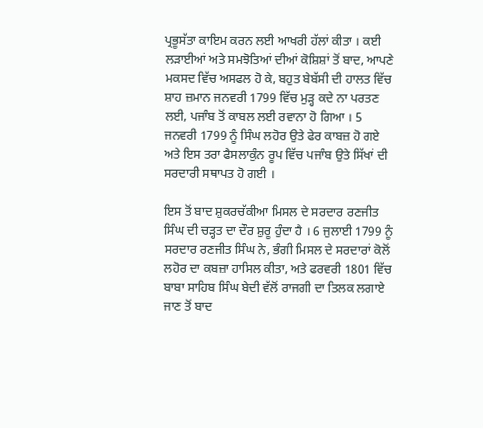ਪ੍ਰਭੂਸੱਤਾ ਕਾਇਮ ਕਰਨ ਲਈ ਆਖਰੀ ਹੱਲਾਂ ਕੀਤਾ । ਕਈ ਲੜਾਈਆਂ ਅਤੇ ਸਮਝੋਤਿਆਂ ਦੀਆਂ ਕੋਸ਼ਿਸ਼ਾਂ ਤੋਂ ਬਾਦ, ਆਪਣੇ ਮਕਸਦ ਵਿੱਚ ਅਸਫਲ ਹੋ ਕੇ, ਬਹੁਤ ਬੇਬੱਸੀ ਦੀ ਹਾਲਤ ਵਿੱਚ ਸ਼ਾਹ ਜ਼ਮਾਨ ਜਨਵਰੀ 1799 ਵਿੱਚ ਮੁੜ੍ਹ ਕਦੇ ਨਾ ਪਰਤਣ ਲਈ, ਪਜਾੰਬ ਤੋਂ ਕਾਬਲ ਲਈ ਰਵਾਨਾ ਹੋ ਗਿਆ । 5 ਜਨਵਰੀ 1799 ਨੂੰ ਸਿੰਘ ਲਹੋਰ ਉਤੇ ਫੇਰ ਕਾਬਜ਼ ਹੋ ਗਏ ਅਤੇ ਇਸ ਤਰਾ ਫੈਸਲਾਕੁੰਨ ਰੂਪ ਵਿੱਚ ਪਜਾੰਬ ਉਤੇ ਸਿੱਖਾਂ ਦੀ ਸਰਦਾਰੀ ਸਥਾਪਤ ਹੋ ਗਈ ।

ਇਸ ਤੋਂ ਬਾਦ ਸ਼ੁਕਰਚੱਕੀਆ ਮਿਸਲ ਦੇ ਸਰਦਾਰ ਰਣਜੀਤ ਸਿੰਘ ਦੀ ਚੜ੍ਹਤ ਦਾ ਦੌਰ ਸ਼ੁਰੂ ਹੁੰਦਾ ਹੈ । 6 ਜੁਲਾਈ 1799 ਨੂੰ ਸਰਦਾਰ ਰਣਜੀਤ ਸਿੰਘ ਨੇ, ਭੰਗੀ ਮਿਸਲ ਦੇ ਸਰਦਾਰਾਂ ਕੋਲੋਂ ਲਹੋਰ ਦਾ ਕਬਜ਼ਾ ਹਾਸਿਲ ਕੀਤਾ, ਅਤੇ ਫਰਵਰੀ 1801 ਵਿੱਚ ਬਾਬਾ ਸਾਹਿਬ ਸਿੰਘ ਬੇਦੀ ਵੱਲੋਂ ਰਾਜਗੀ ਦਾ ਤਿਲਕ ਲਗਾਏ ਜਾਣ ਤੋਂ ਬਾਦ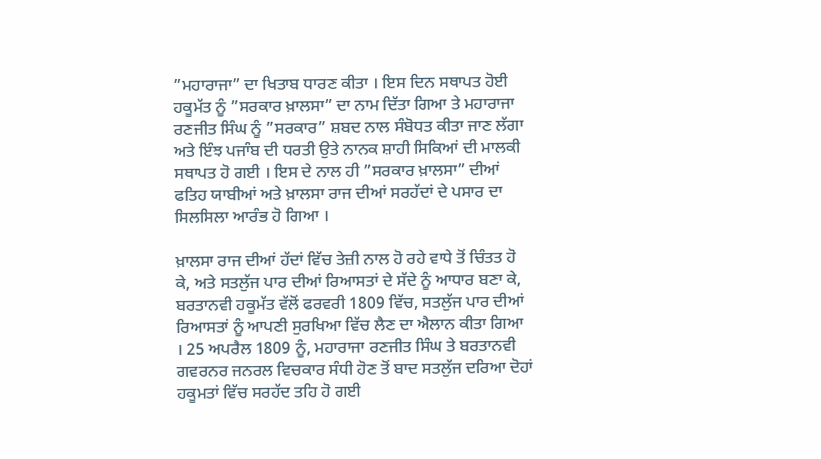”ਮਹਾਰਾਜਾ” ਦਾ ਖਿਤਾਬ ਧਾਰਣ ਕੀਤਾ । ਇਸ ਦਿਨ ਸਥਾਪਤ ਹੋਈ ਹਕੂਮੱਤ ਨੂੰ ”ਸਰਕਾਰ ਖ਼ਾਲਸਾ” ਦਾ ਨਾਮ ਦਿੱਤਾ ਗਿਆ ਤੇ ਮਹਾਰਾਜਾ ਰਣਜੀਤ ਸਿੰਘ ਨੂੰ ”ਸਰਕਾਰ” ਸ਼ਬਦ ਨਾਲ ਸੰਬੋਧਤ ਕੀਤਾ ਜਾਣ ਲੱਗਾ ਅਤੇ ਇੰਝ ਪਜਾੰਬ ਦੀ ਧਰਤੀ ਉਤੇ ਨਾਨਕ ਸ਼ਾਹੀ ਸਿਕਿਆਂ ਦੀ ਮਾਲਕੀ ਸਥਾਪਤ ਹੋ ਗਈ । ਇਸ ਦੇ ਨਾਲ ਹੀ ”ਸਰਕਾਰ ਖ਼ਾਲਸਾ” ਦੀਆਂ ਫਤਿਹ ਯਾਬੀਆਂ ਅਤੇ ਖ਼ਾਲਸਾ ਰਾਜ ਦੀਆਂ ਸਰਹੱਦਾਂ ਦੇ ਪਸਾਰ ਦਾ ਸਿਲਸਿਲਾ ਆਰੰਭ ਹੋ ਗਿਆ ।

ਖ਼ਾਲਸਾ ਰਾਜ ਦੀਆਂ ਹੱਦਾਂ ਵਿੱਚ ਤੇਜ਼ੀ ਨਾਲ ਹੋ ਰਹੇ ਵਾਧੇ ਤੋਂ ਚਿੰਤਤ ਹੋ ਕੇ, ਅਤੇ ਸਤਲੁੱਜ ਪਾਰ ਦੀਆਂ ਰਿਆਸਤਾਂ ਦੇ ਸੱਦੇ ਨੂੰ ਆਧਾਰ ਬਣਾ ਕੇ, ਬਰਤਾਨਵੀ ਹਕੂਮੱਤ ਵੱਲੋਂ ਫਰਵਰੀ 1809 ਵਿੱਚ, ਸਤਲੁੱਜ ਪਾਰ ਦੀਆਂ ਰਿਆਸਤਾਂ ਨੂੰ ਆਪਣੀ ਸੁਰਖਿਆ ਵਿੱਚ ਲੈਣ ਦਾ ਐਲਾਨ ਕੀਤਾ ਗਿਆ । 25 ਅਪਰੈਲ 1809 ਨੂੰ, ਮਹਾਰਾਜਾ ਰਣਜੀਤ ਸਿੰਘ ਤੇ ਬਰਤਾਨਵੀ ਗਵਰਨਰ ਜਨਰਲ ਵਿਚਕਾਰ ਸੰਧੀ ਹੋਣ ਤੋਂ ਬਾਦ ਸਤਲੁੱਜ ਦਰਿਆ ਦੋਹਾਂ ਹਕੂਮਤਾਂ ਵਿੱਚ ਸਰਹੱਦ ਤਹਿ ਹੋ ਗਈ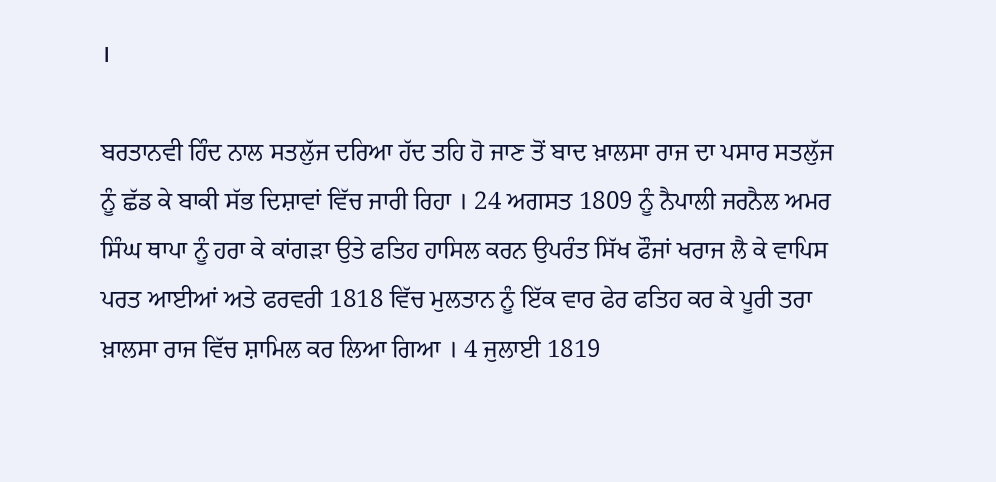।

ਬਰਤਾਨਵੀ ਹਿੰਦ ਨਾਲ ਸਤਲੁੱਜ ਦਰਿਆ ਹੱਦ ਤਹਿ ਹੋ ਜਾਣ ਤੋਂ ਬਾਦ ਖ਼ਾਲਸਾ ਰਾਜ ਦਾ ਪਸਾਰ ਸਤਲੁੱਜ ਨੂੰ ਛੱਡ ਕੇ ਬਾਕੀ ਸੱਭ ਦਿਸ਼ਾਵਾਂ ਵਿੱਚ ਜਾਰੀ ਰਿਹਾ । 24 ਅਗਸਤ 1809 ਨੂੰ ਨੈਪਾਲੀ ਜਰਨੈਲ ਅਮਰ ਸਿੰਘ ਥਾਪਾ ਨੂੰ ਹਰਾ ਕੇ ਕਾਂਗੜਾ ਉਤੇ ਫਤਿਹ ਹਾਸਿਲ ਕਰਨ ਉਪਰੰਤ ਸਿੱਖ ਫੌਜਾਂ ਖਰਾਜ ਲੈ ਕੇ ਵਾਪਿਸ ਪਰਤ ਆਈਆਂ ਅਤੇ ਫਰਵਰੀ 1818 ਵਿੱਚ ਮੁਲਤਾਨ ਨੂੰ ਇੱਕ ਵਾਰ ਫੇਰ ਫਤਿਹ ਕਰ ਕੇ ਪੂਰੀ ਤਰਾ ਖ਼ਾਲਸਾ ਰਾਜ ਵਿੱਚ ਸ਼ਾਮਿਲ ਕਰ ਲਿਆ ਗਿਆ । 4 ਜੁਲਾਈ 1819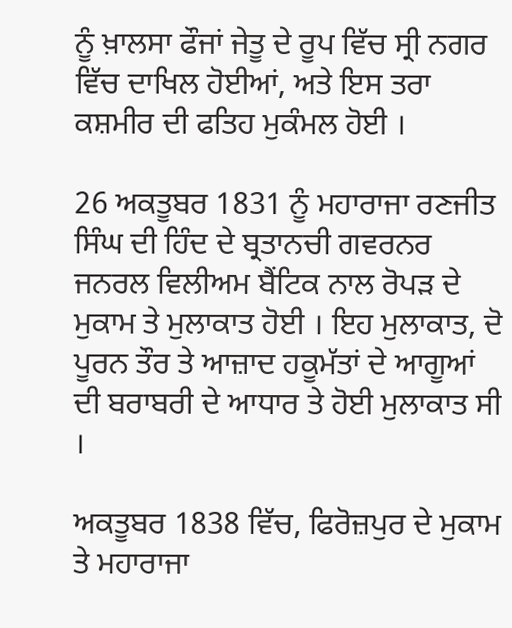ਨੂੰ ਖ਼ਾਲਸਾ ਫੌਜਾਂ ਜੇਤੂ ਦੇ ਰੂਪ ਵਿੱਚ ਸ੍ਰੀ ਨਗਰ ਵਿੱਚ ਦਾਖਿਲ ਹੋਈਆਂ, ਅਤੇ ਇਸ ਤਰਾ ਕਸ਼ਮੀਰ ਦੀ ਫਤਿਹ ਮੁਕੰਮਲ ਹੋਈ ।

26 ਅਕਤੂਬਰ 1831 ਨੂੰ ਮਹਾਰਾਜਾ ਰਣਜੀਤ ਸਿੰਘ ਦੀ ਹਿੰਦ ਦੇ ਬ੍ਰਤਾਨਚੀ ਗਵਰਨਰ ਜਨਰਲ ਵਿਲੀਅਮ ਬੈਂਟਿਕ ਨਾਲ ਰੋਪੜ ਦੇ ਮੁਕਾਮ ਤੇ ਮੁਲਾਕਾਤ ਹੋਈ । ਇਹ ਮੁਲਾਕਾਤ, ਦੋ ਪੂਰਨ ਤੌਰ ਤੇ ਆਜ਼ਾਦ ਹਕੂਮੱਤਾਂ ਦੇ ਆਗੂਆਂ ਦੀ ਬਰਾਬਰੀ ਦੇ ਆਧਾਰ ਤੇ ਹੋਈ ਮੁਲਾਕਾਤ ਸੀ ।

ਅਕਤੂਬਰ 1838 ਵਿੱਚ, ਫਿਰੋਜ਼ਪੁਰ ਦੇ ਮੁਕਾਮ ਤੇ ਮਹਾਰਾਜਾ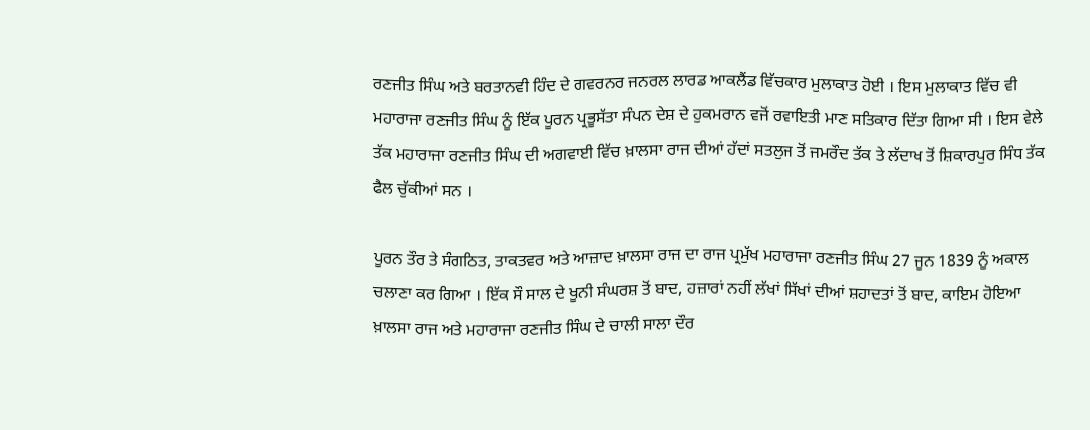ਰਣਜੀਤ ਸਿੰਘ ਅਤੇ ਬਰਤਾਨਵੀ ਹਿੰਦ ਦੇ ਗਵਰਨਰ ਜਨਰਲ ਲਾਰਡ ਆਕਲੈਂਡ ਵਿੱਚਕਾਰ ਮੁਲਾਕਾਤ ਹੋਈ । ਇਸ ਮੁਲਾਕਾਤ ਵਿੱਚ ਵੀ ਮਹਾਰਾਜਾ ਰਣਜੀਤ ਸਿੰਘ ਨੂੰ ਇੱਕ ਪੂਰਨ ਪ੍ਰਭੂਸੱਤਾ ਸੰਪਨ ਦੇਸ਼ ਦੇ ਹੁਕਮਰਾਨ ਵਜੋਂ ਰਵਾਇਤੀ ਮਾਣ ਸਤਿਕਾਰ ਦਿੱਤਾ ਗਿਆ ਸੀ । ਇਸ ਵੇਲੇ ਤੱਕ ਮਹਾਰਾਜਾ ਰਣਜੀਤ ਸਿੰਘ ਦੀ ਅਗਵਾਈ ਵਿੱਚ ਖ਼ਾਲਸਾ ਰਾਜ ਦੀਆਂ ਹੱਦਾਂ ਸਤਲੁਜ ਤੋਂ ਜਮਰੌਦ ਤੱਕ ਤੇ ਲੱਦਾਖ ਤੋਂ ਸ਼ਿਕਾਰਪੁਰ ਸਿੰਧ ਤੱਕ ਫੈਲ ਚੁੱਕੀਆਂ ਸਨ ।

ਪੂਰਨ ਤੌਰ ਤੇ ਸੰਗਠਿਤ, ਤਾਕਤਵਰ ਅਤੇ ਆਜ਼ਾਦ ਖ਼ਾਲਸਾ ਰਾਜ ਦਾ ਰਾਜ ਪ੍ਰਮੁੱਖ ਮਹਾਰਾਜਾ ਰਣਜੀਤ ਸਿੰਘ 27 ਜੂਨ 1839 ਨੂੰ ਅਕਾਲ ਚਲਾਣਾ ਕਰ ਗਿਆ । ਇੱਕ ਸੌ ਸਾਲ ਦੇ ਖੂਨੀ ਸੰਘਰਸ਼ ਤੋਂ ਬਾਦ, ਹਜ਼ਾਰਾਂ ਨਹੀਂ ਲੱਖਾਂ ਸਿੱਖਾਂ ਦੀਆਂ ਸ਼ਹਾਦਤਾਂ ਤੋਂ ਬਾਦ, ਕਾਇਮ ਹੋਇਆ ਖ਼ਾਲਸਾ ਰਾਜ ਅਤੇ ਮਹਾਰਾਜਾ ਰਣਜੀਤ ਸਿੰਘ ਦੇ ਚਾਲੀ ਸਾਲਾ ਦੌਰ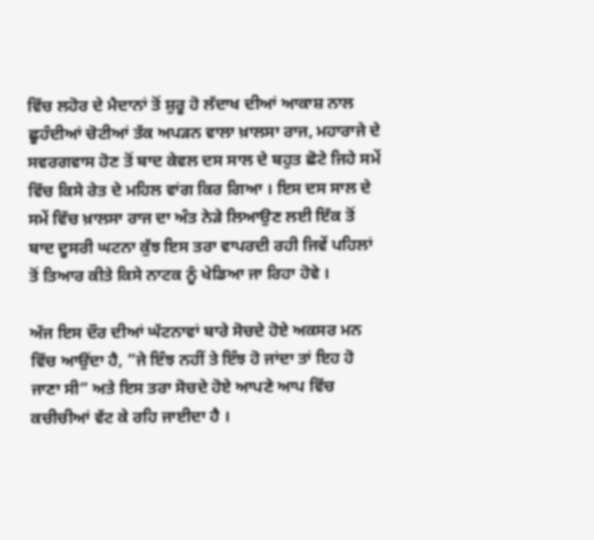ਵਿੱਚ ਲਹੋਰ ਦੇ ਮੈਦਾਨਾਂ ਤੋਂ ਸ਼ੁਰੂ ਹੋ ਲੱਦਾਖ ਦੀਆਂ ਆਕਾਸ਼ ਨਾਲ ਛੂਹੰਦੀਆਂ ਚੋਟੀਆਂ ਤੱਕ ਅਪੜਨ ਵਾਲਾ ਖ਼ਾਲਸਾ ਰਾਜ, ਮਹਾਰਾਜੇ ਦੇ ਸਵਰਗਵਾਸ ਹੋਣ ਤੋਂ ਬਾਦ ਕੇਵਲ ਦਸ ਸਾਲ ਦੇ ਬਹੁਤ ਛੋਟੇ ਜਿਹੇ ਸਮੇਂ ਵਿੱਚ ਕਿਸੇ ਰੇਤ ਦੇ ਮਹਿਲ ਵਾਂਗ ਕਿਰ ਗਿਆ । ਇਸ ਦਸ ਸਾਲ ਦੇ ਸਮੇਂ ਵਿੱਚ ਖ਼ਾਲਸਾ ਰਾਜ ਦਾ ਅੰਤ ਨੇੜੇ ਲਿਆਉਣ ਲਈ ਇੱਕ ਤੋਂ ਬਾਦ ਦੂਸਰੀ ਘਟਨਾ ਕੁੱਝ ਇਸ ਤਰਾ ਵਾਪਰਦੀ ਰਹੀ ਜਿਵੇਂ ਪਹਿਲਾਂ ਤੋਂ ਤਿਆਰ ਕੀਤੇ ਕਿਸੇ ਨਾਟਕ ਨੂੰ ਖੇਡਿਆ ਜਾ ਰਿਹਾ ਹੋਵੇ ।

ਅੱਜ ਇਸ ਦੌਰ ਦੀਆਂ ਘੱਟਨਾਵਾਂ ਬਾਰੇ ਸੋਚਦੇ ਹੋਏ ਅਕਸਰ ਮਨ ਵਿੱਚ ਆਉਂਦਾ ਹੈ, ”ਜੇ ਇੰਝ ਨਹੀਂ ਤੇ ਇੰਝ ਹੋ ਜਾਂਦਾ ਤਾਂ ਇਹ ਹੋ ਜਾਣਾ ਸੀ” ਅਤੇ ਇਸ ਤਰਾ ਸੋਚਦੇ ਹੋਏ ਆਪਣੇ ਆਪ ਵਿੱਚ ਕਚੀਚੀਆਂ ਵੱਟ ਕੇ ਰਹਿ ਜਾਈਦਾ ਹੈ ।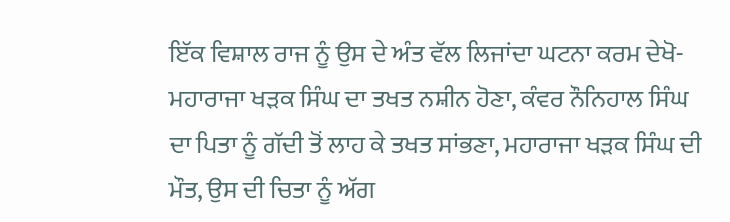ਇੱਕ ਵਿਸ਼ਾਲ ਰਾਜ ਨੂੰ ਉਸ ਦੇ ਅੰਤ ਵੱਲ ਲਿਜਾਂਦਾ ਘਟਨਾ ਕਰਮ ਦੇਖੋ-ਮਹਾਰਾਜਾ ਖੜਕ ਸਿੰਘ ਦਾ ਤਖਤ ਨਸ਼ੀਨ ਹੋਣਾ, ਕੰਵਰ ਨੌਨਿਹਾਲ ਸਿੰਘ ਦਾ ਪਿਤਾ ਨੂੰ ਗੱਦੀ ਤੋਂ ਲਾਹ ਕੇ ਤਖਤ ਸਾਂਭਣਾ, ਮਹਾਰਾਜਾ ਖੜਕ ਸਿੰਘ ਦੀ ਮੌਤ, ਉਸ ਦੀ ਚਿਤਾ ਨੂੰ ਅੱਗ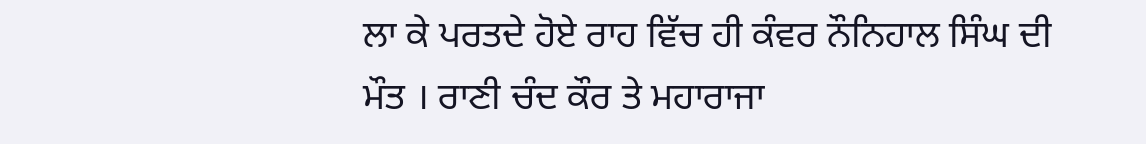ਲਾ ਕੇ ਪਰਤਦੇ ਹੋਏ ਰਾਹ ਵਿੱਚ ਹੀ ਕੰਵਰ ਨੌਨਿਹਾਲ ਸਿੰਘ ਦੀ ਮੌਤ । ਰਾਣੀ ਚੰਦ ਕੌਰ ਤੇ ਮਹਾਰਾਜਾ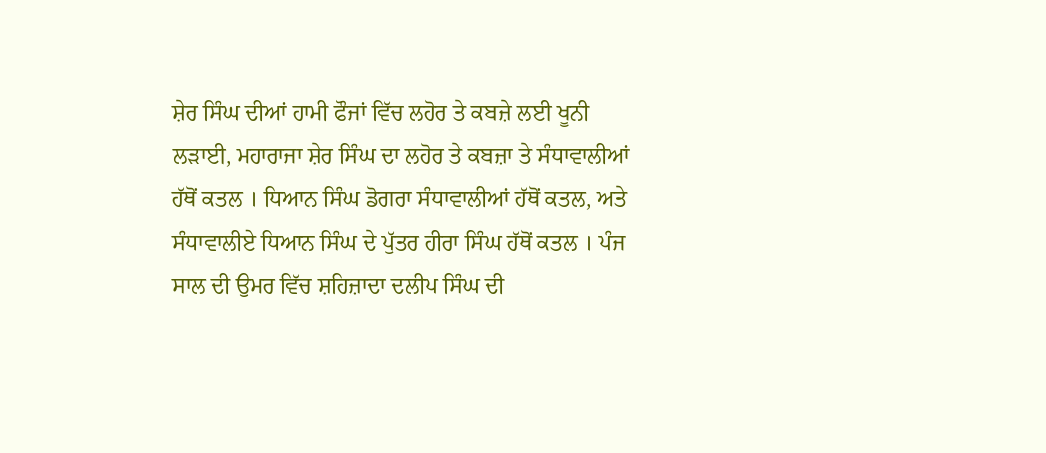ਸ਼ੇਰ ਸਿੰਘ ਦੀਆਂ ਹਾਮੀ ਫੌਜਾਂ ਵਿੱਚ ਲਹੋਰ ਤੇ ਕਬਜ਼ੇ ਲਈ ਖੂਨੀ ਲੜਾਈ, ਮਹਾਰਾਜਾ ਸ਼ੇਰ ਸਿੰਘ ਦਾ ਲਹੋਰ ਤੇ ਕਬਜ਼ਾ ਤੇ ਸੰਧਾਵਾਲੀਆਂ ਹੱਥੋਂ ਕਤਲ । ਧਿਆਨ ਸਿੰਘ ਡੋਗਰਾ ਸੰਧਾਵਾਲੀਆਂ ਹੱਥੋਂ ਕਤਲ, ਅਤੇ ਸੰਧਾਵਾਲੀਏ ਧਿਆਨ ਸਿੰਘ ਦੇ ਪੁੱਤਰ ਹੀਰਾ ਸਿੰਘ ਹੱਥੋਂ ਕਤਲ । ਪੰਜ ਸਾਲ ਦੀ ਉਮਰ ਵਿੱਚ ਸ਼ਹਿਜ਼ਾਦਾ ਦਲੀਪ ਸਿੰਘ ਦੀ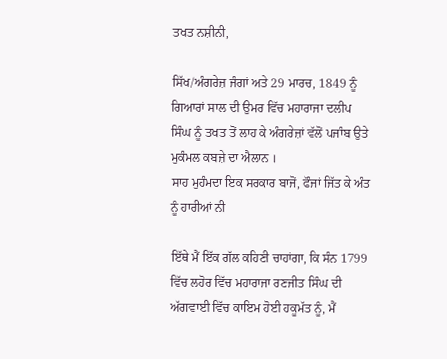ਤਖਤ ਨਸ਼ੀਨੀ,

ਸਿੱਖ/ਅੰਗਰੇਜ਼ ਜੰਗਾਂ ਅਤੇ 29 ਮਾਰਚ, 1849 ਨੂੰ ਗਿਆਰਾਂ ਸਾਲ ਦੀ ਉਮਰ ਵਿੱਚ ਮਹਾਰਾਜਾ ਦਲੀਪ ਸਿੰਘ ਨੂੰ ਤਖਤ ਤੋਂ ਲਾਹ ਕੇ ਅੰਗਰੇਜ਼ਾਂ ਵੱਲੋਂ ਪਜਾੰਬ ਉਤੇ ਮੁਕੰਮਲ ਕਬਜ਼ੇ ਦਾ ਐਲਾਨ ।
ਸਾਹ ਮੁਹੰਮਦਾ ਇਕ ਸਰਕਾਰ ਬਾਜੋਂ, ਫੌਜਾਂ ਜਿੱਤ ਕੇ ਅੰਤ ਨੂੰ ਹਾਰੀਆਂ ਨੀ

ਇੱਥੇ ਮੈਂ ਇੱਕ ਗੱਲ ਕਹਿਣੀ ਚਾਹਾਂਗਾ, ਕਿ ਸੰਨ 1799 ਵਿੱਚ ਲਹੋਰ ਵਿੱਚ ਮਹਾਰਾਜਾ ਰਣਜੀਤ ਸਿੰਘ ਦੀ ਅੱਗਵਾਈ ਵਿੱਚ ਕਾਇਮ ਹੋਈ ਹਕੂਮੱਤ ਨੂੰ, ਮੈਂ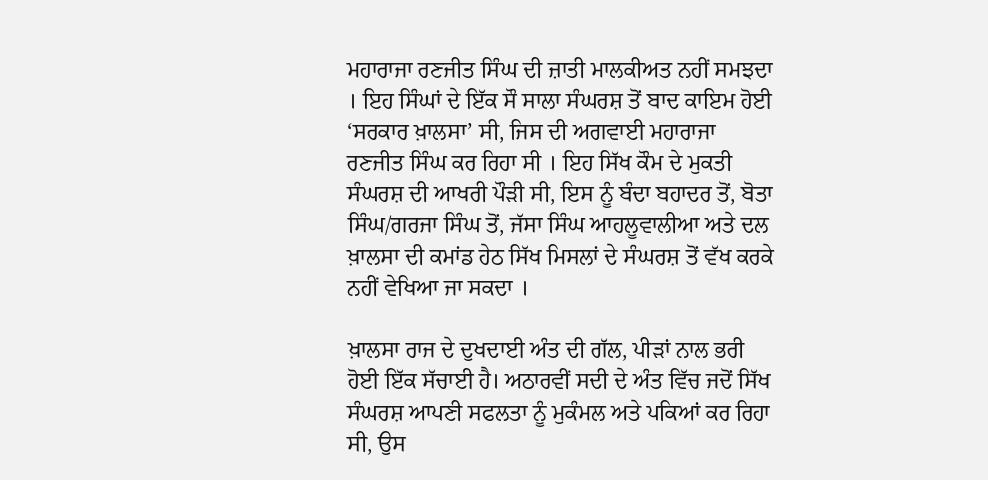ਮਹਾਰਾਜਾ ਰਣਜੀਤ ਸਿੰਘ ਦੀ ਜ਼ਾਤੀ ਮਾਲਕੀਅਤ ਨਹੀਂ ਸਮਝਦਾ । ਇਹ ਸਿੰਘਾਂ ਦੇ ਇੱਕ ਸੌ ਸਾਲਾ ਸੰਘਰਸ਼ ਤੋਂ ਬਾਦ ਕਾਇਮ ਹੋਈ ‘ਸਰਕਾਰ ਖ਼ਾਲਸਾ’ ਸੀ, ਜਿਸ ਦੀ ਅਗਵਾਈ ਮਹਾਰਾਜਾ ਰਣਜੀਤ ਸਿੰਘ ਕਰ ਰਿਹਾ ਸੀ । ਇਹ ਸਿੱਖ ਕੌਮ ਦੇ ਮੁਕਤੀ ਸੰਘਰਸ਼ ਦੀ ਆਖਰੀ ਪੌੜੀ ਸੀ, ਇਸ ਨੂੰ ਬੰਦਾ ਬਹਾਦਰ ਤੋਂ, ਬੋਤਾ ਸਿੰਘ/ਗਰਜਾ ਸਿੰਘ ਤੋਂ, ਜੱਸਾ ਸਿੰਘ ਆਹਲੂਵਾਲੀਆ ਅਤੇ ਦਲ ਖ਼ਾਲਸਾ ਦੀ ਕਮਾਂਡ ਹੇਠ ਸਿੱਖ ਮਿਸਲਾਂ ਦੇ ਸੰਘਰਸ਼ ਤੋਂ ਵੱਖ ਕਰਕੇ ਨਹੀਂ ਵੇਖਿਆ ਜਾ ਸਕਦਾ ।

ਖ਼ਾਲਸਾ ਰਾਜ ਦੇ ਦੁਖਦਾਈ ਅੰਤ ਦੀ ਗੱਲ, ਪੀੜਾਂ ਨਾਲ ਭਰੀ ਹੋਈ ਇੱਕ ਸੱਚਾਈ ਹੈ। ਅਠਾਰਵੀਂ ਸਦੀ ਦੇ ਅੰਤ ਵਿੱਚ ਜਦੋਂ ਸਿੱਖ ਸੰਘਰਸ਼ ਆਪਣੀ ਸਫਲਤਾ ਨੂੰ ਮੁਕੰਮਲ ਅਤੇ ਪਕਿਆਂ ਕਰ ਰਿਹਾ ਸੀ, ਉਸ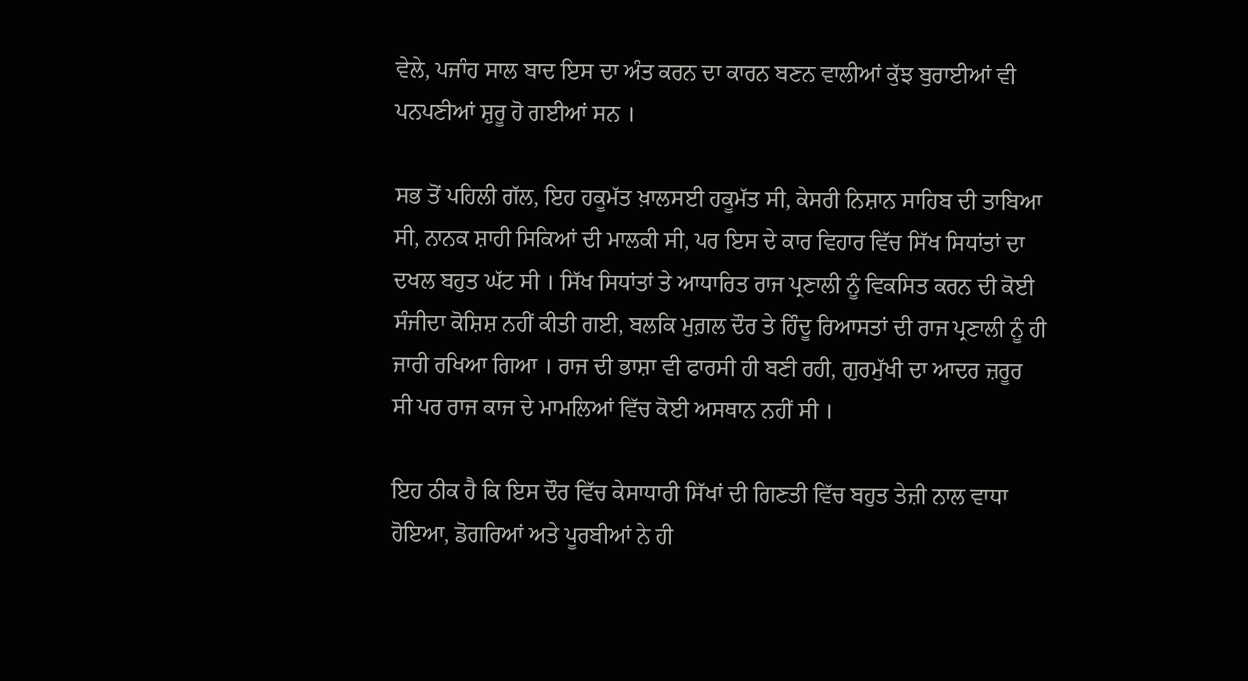ਵੇਲੇ, ਪਜਾੰਹ ਸਾਲ ਬਾਦ ਇਸ ਦਾ ਅੰਤ ਕਰਨ ਦਾ ਕਾਰਨ ਬਣਨ ਵਾਲੀਆਂ ਕੁੱਝ ਬੁਰਾਈਆਂ ਵੀ ਪਨਪਣੀਆਂ ਸ਼ੁਰੂ ਹੋ ਗਈਆਂ ਸਨ ।

ਸਭ ਤੋਂ ਪਹਿਲੀ ਗੱਲ, ਇਹ ਹਕੂਮੱਤ ਖ਼ਾਲਸਈ ਹਕੂਮੱਤ ਸੀ, ਕੇਸਰੀ ਨਿਸ਼ਾਨ ਸਾਹਿਬ ਦੀ ਤਾਬਿਆ ਸੀ, ਨਾਨਕ ਸ਼ਾਹੀ ਸਿਕਿਆਂ ਦੀ ਮਾਲਕੀ ਸੀ, ਪਰ ਇਸ ਦੇ ਕਾਰ ਵਿਹਾਰ ਵਿੱਚ ਸਿੱਖ ਸਿਧਾਂਤਾਂ ਦਾ ਦਖਲ ਬਹੁਤ ਘੱਟ ਸੀ । ਸਿੱਖ ਸਿਧਾਂਤਾਂ ਤੇ ਆਧਾਰਿਤ ਰਾਜ ਪ੍ਰਣਾਲੀ ਨੂੰ ਵਿਕਸਿਤ ਕਰਨ ਦੀ ਕੋਈ ਸੰਜੀਦਾ ਕੋਸ਼ਿਸ਼ ਨਹੀਂ ਕੀਤੀ ਗਈ, ਬਲਕਿ ਮੁਗ਼ਲ ਦੌਰ ਤੇ ਹਿੰਦੂ ਰਿਆਸਤਾਂ ਦੀ ਰਾਜ ਪ੍ਰਣਾਲੀ ਨੂੰ ਹੀ ਜਾਰੀ ਰਖਿਆ ਗਿਆ । ਰਾਜ ਦੀ ਭਾਸ਼ਾ ਵੀ ਫਾਰਸੀ ਹੀ ਬਣੀ ਰਹੀ, ਗੁਰਮੁੱਖੀ ਦਾ ਆਦਰ ਜ਼ਰੂਰ ਸੀ ਪਰ ਰਾਜ ਕਾਜ ਦੇ ਮਾਮਲਿਆਂ ਵਿੱਚ ਕੋਈ ਅਸਥਾਨ ਨਹੀਂ ਸੀ ।

ਇਹ ਠੀਕ ਹੈ ਕਿ ਇਸ ਦੌਰ ਵਿੱਚ ਕੇਸਾਧਾਰੀ ਸਿੱਖਾਂ ਦੀ ਗਿਣਤੀ ਵਿੱਚ ਬਹੁਤ ਤੇਜ਼ੀ ਨਾਲ ਵਾਧਾ ਹੋਇਆ, ਡੋਗਰਿਆਂ ਅਤੇ ਪੂਰਬੀਆਂ ਨੇ ਹੀ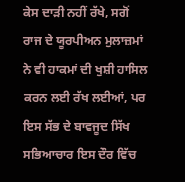ਕੇਸ ਦਾੜੀ ਨਹੀਂ ਰੱਖੇ, ਸਗੋਂ ਰਾਜ ਦੇ ਯੂਰਪੀਅਨ ਮੁਲਾਜ਼ਮਾਂ ਨੇ ਵੀ ਹਾਕਮਾਂ ਦੀ ਖੁਸ਼ੀ ਹਾਸਿਲ ਕਰਨ ਲਈ ਰੱਖ ਲਈਆਂ, ਪਰ ਇਸ ਸੱਭ ਦੇ ਬਾਵਜੂਦ ਸਿੱਖ ਸਭਿਆਚਾਰ ਇਸ ਦੌਰ ਵਿੱਚ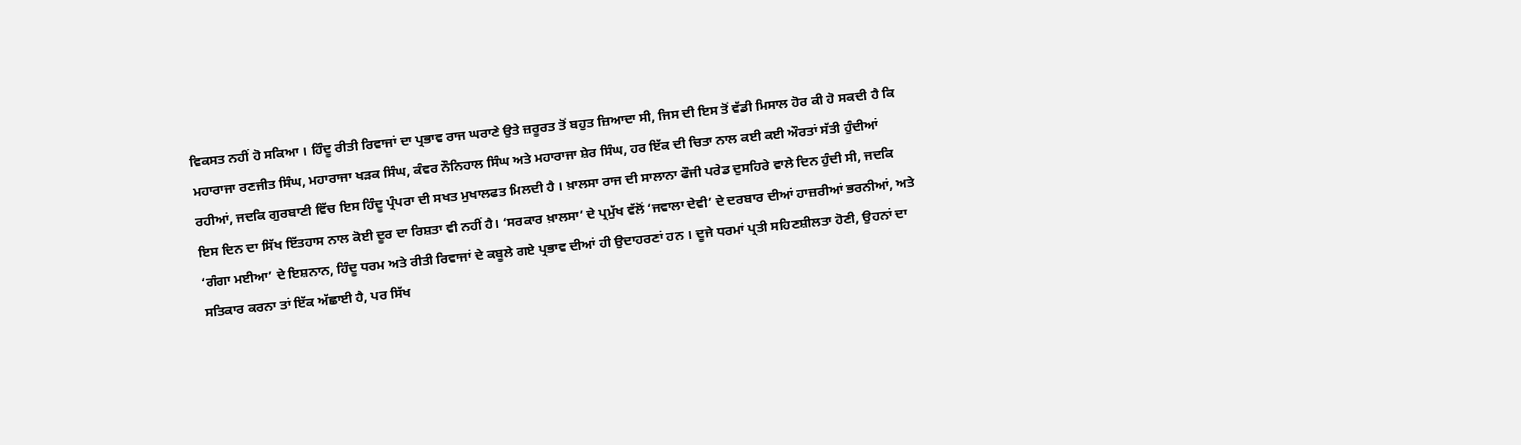ਵਿਕਸਤ ਨਹੀਂ ਹੋ ਸਕਿਆ । ਹਿੰਦੂ ਰੀਤੀ ਰਿਵਾਜਾਂ ਦਾ ਪ੍ਰਭਾਵ ਰਾਜ ਘਰਾਣੇ ਉਤੇ ਜ਼ਰੂਰਤ ਤੋਂ ਬਹੁਤ ਜ਼ਿਆਦਾ ਸੀ, ਜਿਸ ਦੀ ਇਸ ਤੋਂ ਵੱਡੀ ਮਿਸਾਲ ਹੋਰ ਕੀ ਹੋ ਸਕਦੀ ਹੈ ਕਿ ਮਹਾਰਾਜਾ ਰਣਜੀਤ ਸਿੰਘ, ਮਹਾਰਾਜਾ ਖੜਕ ਸਿੰਘ, ਕੰਵਰ ਨੌਨਿਹਾਲ ਸਿੰਘ ਅਤੇ ਮਹਾਰਾਜਾ ਸ਼ੇਰ ਸਿੰਘ, ਹਰ ਇੱਕ ਦੀ ਚਿਤਾ ਨਾਲ ਕਈ ਕਈ ਔਰਤਾਂ ਸੱਤੀ ਹੁੰਦੀਆਂ ਰਹੀਆਂ, ਜਦਕਿ ਗੁਰਬਾਣੀ ਵਿੱਚ ਇਸ ਹਿੰਦੂ ਪ੍ਰੰਪਰਾ ਦੀ ਸਖਤ ਮੁਖਾਲਫਤ ਮਿਲਦੀ ਹੈ । ਖ਼ਾਲਸਾ ਰਾਜ ਦੀ ਸਾਲਾਨਾ ਫੌਜੀ ਪਰੇਡ ਦੁਸਹਿਰੇ ਵਾਲੇ ਦਿਨ ਹੁੰਦੀ ਸੀ, ਜਦਕਿ ਇਸ ਦਿਨ ਦਾ ਸਿੱਖ ਇੱਤਹਾਸ ਨਾਲ ਕੋਈ ਦੂਰ ਦਾ ਰਿਸ਼ਤਾ ਵੀ ਨਹੀਂ ਹੈ। ‘ਸਰਕਾਰ ਖ਼ਾਲਸਾ’ ਦੇ ਪ੍ਰਮੁੱਖ ਵੱਲੋਂ ‘ਜਵਾਲਾ ਦੇਵੀ’ ਦੇ ਦਰਬਾਰ ਦੀਆਂ ਹਾਜ਼ਰੀਆਂ ਭਰਨੀਆਂ, ਅਤੇ ‘ਗੰਗਾ ਮਈਆ’ ਦੇ ਇਸ਼ਨਾਨ, ਹਿੰਦੂ ਧਰਮ ਅਤੇ ਰੀਤੀ ਰਿਵਾਜਾਂ ਦੇ ਕਬੂਲੇ ਗਏ ਪ੍ਰਭਾਵ ਦੀਆਂ ਹੀ ਉਦਾਹਰਣਾਂ ਹਨ । ਦੂਜੇ ਧਰਮਾਂ ਪ੍ਰਤੀ ਸਹਿਣਸ਼ੀਲਤਾ ਹੋਣੀ, ਉਹਨਾਂ ਦਾ ਸਤਿਕਾਰ ਕਰਨਾ ਤਾਂ ਇੱਕ ਅੱਛਾਈ ਹੈ, ਪਰ ਸਿੱਖ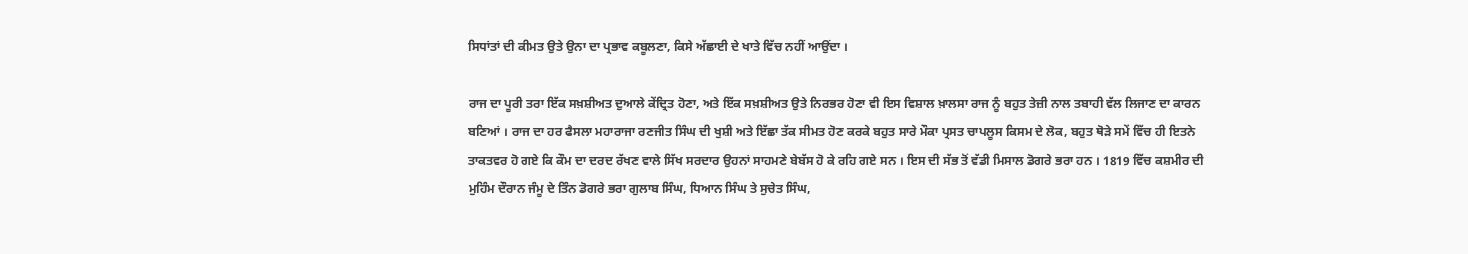ਸਿਧਾਂਤਾਂ ਦੀ ਕੀਮਤ ਉਤੇ ਉਨਾ ਦਾ ਪ੍ਰਭਾਵ ਕਬੂਲਣਾ, ਕਿਸੇ ਅੱਛਾਈ ਦੇ ਖਾਤੇ ਵਿੱਚ ਨਹੀਂ ਆਉਂਦਾ ।

ਰਾਜ ਦਾ ਪੂਰੀ ਤਰਾ ਇੱਕ ਸਖ਼ਸ਼ੀਅਤ ਦੁਆਲੇ ਕੇਂਦ੍ਰਿਤ ਹੋਣਾ, ਅਤੇ ਇੱਕ ਸਖ਼ਸ਼ੀਅਤ ਉਤੇ ਨਿਰਭਰ ਹੋਣਾ ਵੀ ਇਸ ਵਿਸ਼ਾਲ ਖ਼ਾਲਸਾ ਰਾਜ ਨੂੰ ਬਹੁਤ ਤੇਜ਼ੀ ਨਾਲ ਤਬਾਹੀ ਵੱਲ ਲਿਜਾਣ ਦਾ ਕਾਰਨ ਬਣਿਆਂ । ਰਾਜ ਦਾ ਹਰ ਫੈਸਲਾ ਮਹਾਰਾਜਾ ਰਣਜੀਤ ਸਿੰਘ ਦੀ ਖੁਸ਼ੀ ਅਤੇ ਇੱਛਾ ਤੱਕ ਸੀਮਤ ਹੋਣ ਕਰਕੇ ਬਹੁਤ ਸਾਰੇ ਮੌਕਾ ਪ੍ਰਸਤ ਚਾਪਲੂਸ ਕਿਸਮ ਦੇ ਲੋਕ, ਬਹੁਤ ਥੋੜੇ ਸਮੇਂ ਵਿੱਚ ਹੀ ਇਤਨੇ ਤਾਕਤਵਰ ਹੋ ਗਏ ਕਿ ਕੌਮ ਦਾ ਦਰਦ ਰੱਖਣ ਵਾਲੇ ਸਿੱਖ ਸਰਦਾਰ ਉਹਨਾਂ ਸਾਹਮਣੇ ਬੇਬੱਸ ਹੋ ਕੇ ਰਹਿ ਗਏ ਸਨ । ਇਸ ਦੀ ਸੱਭ ਤੋਂ ਵੱਡੀ ਮਿਸਾਲ ਡੋਗਰੇ ਭਰਾ ਹਨ । 1819 ਵਿੱਚ ਕਸ਼ਮੀਰ ਦੀ ਮੁਹਿੰਮ ਦੌਰਾਨ ਜੰਮੂ ਦੇ ਤਿੰਨ ਡੋਗਰੇ ਭਰਾ ਗੁਲਾਬ ਸਿੰਘ, ਧਿਆਨ ਸਿੰਘ ਤੇ ਸੁਚੇਤ ਸਿੰਘ,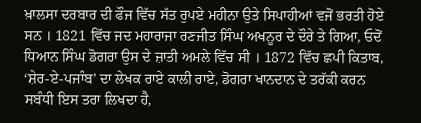ਖ਼ਾਲਸਾ ਦਰਬਾਰ ਦੀ ਫੌਜ ਵਿੱਚ ਸੱਤ ਰੁਪਏ ਮਹੀਨਾ ਉਤੇ ਸਿਪਾਹੀਆਂ ਵਜੋਂ ਭਰਤੀ ਹੋਏ ਸਨ । 1821 ਵਿੱਚ ਜਦ ਮਹਾਰਾਜਾ ਰਣਜੀਤ ਸਿੰਘ ਅਖਨੂਰ ਦੇ ਦੌਰੇ ਤੇ ਗਿਆ, ਓਦੋਂ ਧਿਆਨ ਸਿੰਘ ਡੋਗਰਾ ਉਸ ਦੇ ਜ਼ਾਤੀ ਅਮਲੇ ਵਿੱਚ ਸੀ । 1872 ਵਿੱਚ ਛਪੀ ਕਿਤਾਬ, ‘ਸ਼ੇਰ-ਏ-ਪਜਾੰਬ’ ਦਾ ਲੇਖਕ ਰਾਏ ਕਾਲੀ ਰਾਏ, ਡੋਗਰਾ ਖਾਨਦਾਨ ਦੇ ਤਰੱਕੀ ਕਰਨ ਸਬੰਧੀ ਇਸ ਤਰਾ ਲਿਖਦਾ ਹੈ,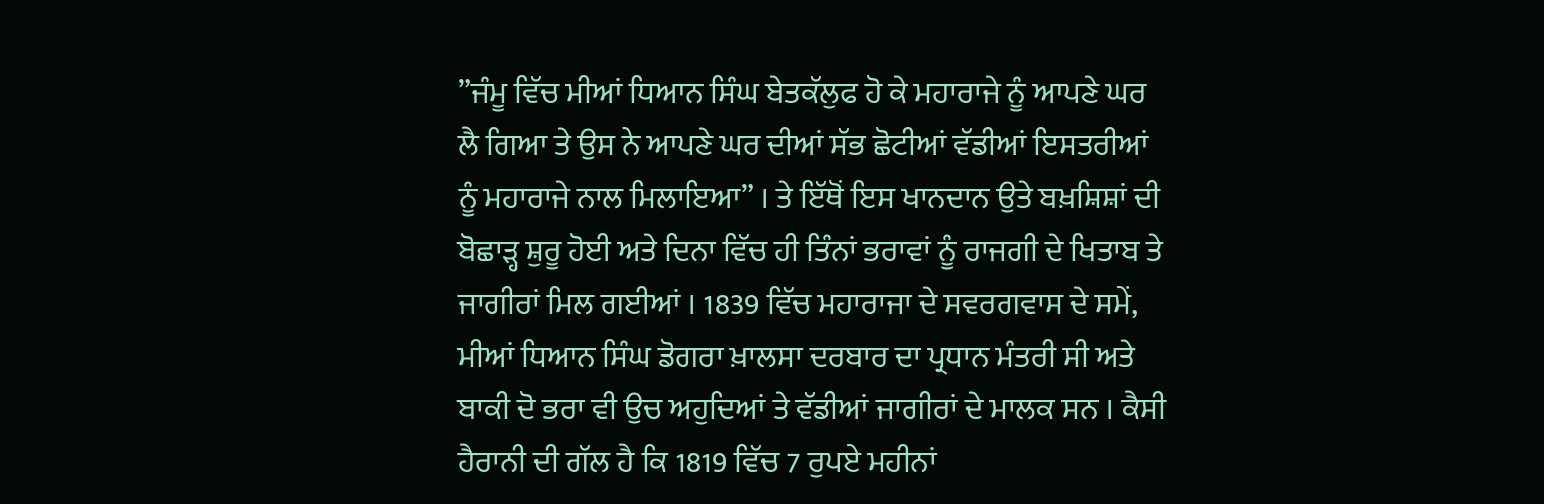”ਜੰਮੂ ਵਿੱਚ ਮੀਆਂ ਧਿਆਨ ਸਿੰਘ ਬੇਤਕੱਲੁਫ ਹੋ ਕੇ ਮਹਾਰਾਜੇ ਨੂੰ ਆਪਣੇ ਘਰ ਲੈ ਗਿਆ ਤੇ ਉਸ ਨੇ ਆਪਣੇ ਘਰ ਦੀਆਂ ਸੱਭ ਛੋਟੀਆਂ ਵੱਡੀਆਂ ਇਸਤਰੀਆਂ ਨੂੰ ਮਹਾਰਾਜੇ ਨਾਲ ਮਿਲਾਇਆ” । ਤੇ ਇੱਥੋਂ ਇਸ ਖਾਨਦਾਨ ਉਤੇ ਬਖ਼ਸ਼ਿਸ਼ਾਂ ਦੀ ਬੋਛਾੜ੍ਹ ਸ਼ੁਰੂ ਹੋਈ ਅਤੇ ਦਿਨਾ ਵਿੱਚ ਹੀ ਤਿੰਨਾਂ ਭਰਾਵਾਂ ਨੂੰ ਰਾਜਗੀ ਦੇ ਖਿਤਾਬ ਤੇ ਜਾਗੀਰਾਂ ਮਿਲ ਗਈਆਂ । 1839 ਵਿੱਚ ਮਹਾਰਾਜਾ ਦੇ ਸਵਰਗਵਾਸ ਦੇ ਸਮੇਂ, ਮੀਆਂ ਧਿਆਨ ਸਿੰਘ ਡੋਗਰਾ ਖ਼ਾਲਸਾ ਦਰਬਾਰ ਦਾ ਪ੍ਰਧਾਨ ਮੰਤਰੀ ਸੀ ਅਤੇ ਬਾਕੀ ਦੋ ਭਰਾ ਵੀ ਉਚ ਅਹੁਦਿਆਂ ਤੇ ਵੱਡੀਆਂ ਜਾਗੀਰਾਂ ਦੇ ਮਾਲਕ ਸਨ । ਕੈਸੀ ਹੈਰਾਨੀ ਦੀ ਗੱਲ ਹੈ ਕਿ 1819 ਵਿੱਚ 7 ਰੁਪਏ ਮਹੀਨਾਂ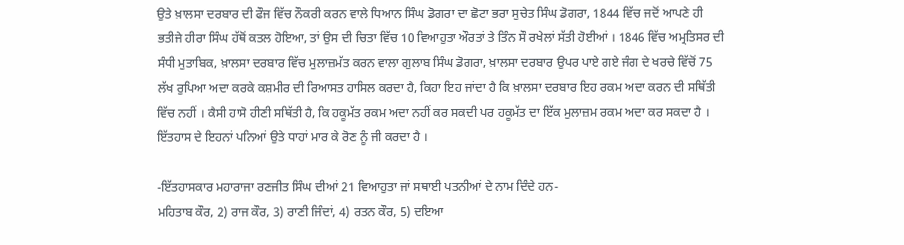ਉਤੇ ਖ਼ਾਲਸਾ ਦਰਬਾਰ ਦੀ ਫੌਜ ਵਿੱਚ ਨੌਕਰੀ ਕਰਨ ਵਾਲੇ ਧਿਆਨ ਸਿੰਘ ਡੋਗਰਾ ਦਾ ਛੋਟਾ ਭਰਾ ਸੁਚੇਤ ਸਿੰਘ ਡੋਗਰਾ, 1844 ਵਿੱਚ ਜਦੋਂ ਆਪਣੇ ਹੀ ਭਤੀਜੇ ਹੀਰਾ ਸਿੰਘ ਹੱਥੋਂ ਕਤਲ ਹੋਇਆ, ਤਾਂ ਉਸ ਦੀ ਚਿਤਾ ਵਿੱਚ 10 ਵਿਆਹੁਤਾ ਔਰਤਾਂ ਤੇ ਤਿੰਨ ਸੌ ਰਖੇਲਾਂ ਸੱਤੀ ਹੋਈਆਂ । 1846 ਵਿੱਚ ਅਮ੍ਰਤਿਸਰ ਦੀ ਸੰਧੀ ਮੁਤਾਬਿਕ, ਖ਼ਾਲਸਾ ਦਰਬਾਰ ਵਿੱਚ ਮੁਲਾਜ਼ਮੱਤ ਕਰਨ ਵਾਲਾ ਗੁਲਾਬ ਸਿੰਘ ਡੋਗਰਾ, ਖ਼ਾਲਸਾ ਦਰਬਾਰ ਉਪਰ ਪਾਏ ਗਏ ਜੰਗ ਦੇ ਖਰਚੇ ਵਿੱਚੋਂ 75 ਲੱਖ ਰੁਪਿਆ ਅਦਾ ਕਰਕੇ ਕਸ਼ਮੀਰ ਦੀ ਰਿਆਸਤ ਹਾਸਿਲ ਕਰਦਾ ਹੈ, ਕਿਹਾ ਇਹ ਜਾਂਦਾ ਹੈ ਕਿ ਖ਼ਾਲਸਾ ਦਰਬਾਰ ਇਹ ਰਕਮ ਅਦਾ ਕਰਨ ਦੀ ਸਥਿੱਤੀ ਵਿੱਚ ਨਹੀਂ । ਕੈਸੀ ਹਾਸੋ ਹੀਣੀ ਸਥਿੱਤੀ ਹੈ, ਕਿ ਹਕੂਮੱਤ ਰਕਮ ਅਦਾ ਨਹੀਂ ਕਰ ਸਕਦੀ ਪਰ ਹਕੂਮੱਤ ਦਾ ਇੱਕ ਮੁਲਾਜ਼ਮ ਰਕਮ ਅਦਾ ਕਰ ਸਕਦਾ ਹੈ । ਇੱਤਹਾਸ ਦੇ ਇਹਨਾਂ ਪਨਿਆਂ ਉਤੇ ਧਾਹਾਂ ਮਾਰ ਕੇ ਰੋਣ ਨੂੰ ਜੀ ਕਰਦਾ ਹੈ ।

-ਇੱਤਹਾਸਕਾਰ ਮਹਾਰਾਜਾ ਰਣਜੀਤ ਸਿੰਘ ਦੀਆਂ 21 ਵਿਆਹੁਤਾ ਜਾਂ ਸਥਾਈ ਪਤਨੀਆਂ ਦੇ ਨਾਮ ਦਿੰਦੇ ਹਨ-
ਮਹਿਤਾਬ ਕੌਰ, 2) ਰਾਜ ਕੌਰ, 3) ਰਾਣੀ ਜਿੰਦਾਂ, 4) ਰਤਨ ਕੌਰ, 5) ਦਇਆ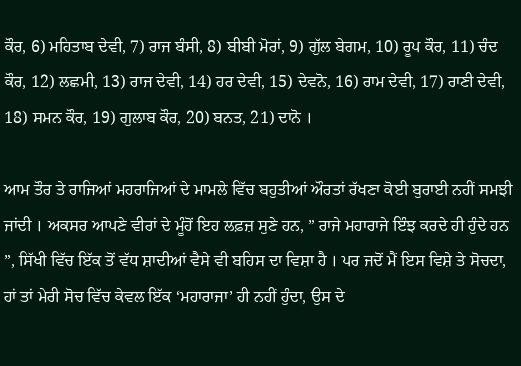ਕੌਰ, 6) ਮਹਿਤਾਬ ਦੇਵੀ, 7) ਰਾਜ ਬੰਸੀ, 8) ਬੀਬੀ ਮੋਰਾਂ, 9) ਗੁੱਲ ਬੇਗਮ, 10) ਰੂਪ ਕੌਰ, 11) ਚੰਦ ਕੌਰ, 12) ਲਛਮੀ, 13) ਰਾਜ ਦੇਵੀ, 14) ਹਰ ਦੇਵੀ, 15) ਦੇਵਨੋ, 16) ਰਾਮ ਦੇਵੀ, 17) ਰਾਣੀ ਦੇਵੀ, 18) ਸਮਨ ਕੌਰ, 19) ਗੁਲਾਬ ਕੌਰ, 20) ਬਨਤ, 21) ਦਾਨੋ ।

ਆਮ ਤੌਰ ਤੇ ਰਾਜਿਆਂ ਮਹਰਾਜਿਆਂ ਦੇ ਮਾਮਲੇ ਵਿੱਚ ਬਹੁਤੀਆਂ ਔਰਤਾਂ ਰੱਖਣਾ ਕੋਈ ਬੁਰਾਈ ਨਹੀਂ ਸਮਝੀ ਜਾਂਦੀ । ਅਕਸਰ ਆਪਣੇ ਵੀਰਾਂ ਦੇ ਮੂੰਹੋਂ ਇਹ ਲਫ਼ਜ਼ ਸੁਣੇ ਹਨ, ” ਰਾਜੇ ਮਹਾਰਾਜੇ ਇੰਝ ਕਰਦੇ ਹੀ ਹੁੰਦੇ ਹਨ ”, ਸਿੱਖੀ ਵਿੱਚ ਇੱਕ ਤੋਂ ਵੱਧ ਸ਼ਾਦੀਆਂ ਵੈਸੇ ਵੀ ਬਹਿਸ ਦਾ ਵਿਸ਼ਾ ਹੈ । ਪਰ ਜਦੋਂ ਮੈਂ ਇਸ ਵਿਸ਼ੇ ਤੇ ਸੋਚਦਾ, ਹਾਂ ਤਾਂ ਮੇਰੀ ਸੋਚ ਵਿੱਚ ਕੇਵਲ ਇੱਕ ‘ਮਹਾਰਾਜਾ’ ਹੀ ਨਹੀਂ ਹੁੰਦਾ, ਉਸ ਦੇ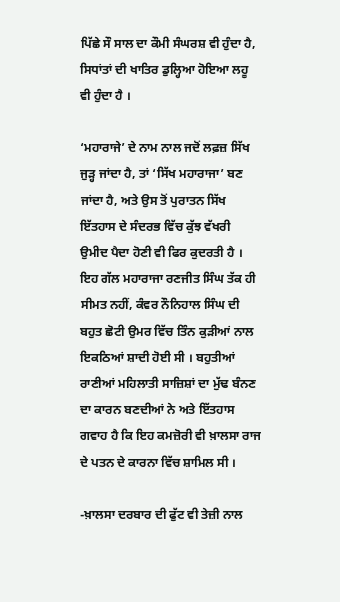ਪਿੱਛੇ ਸੌ ਸਾਲ ਦਾ ਕੌਮੀ ਸੰਘਰਸ਼ ਵੀ ਹੁੰਦਾ ਹੈ, ਸਿਧਾਂਤਾਂ ਦੀ ਖਾਤਿਰ ਡੁਲ੍ਹਿਆ ਹੋਇਆ ਲਹੂ ਵੀ ਹੁੰਦਾ ਹੈ ।

‘ਮਹਾਰਾਜੇ’ ਦੇ ਨਾਮ ਨਾਲ ਜਦੋਂ ਲਫ਼ਜ਼ ਸਿੱਖ ਜੁੜ੍ਹ ਜਾਂਦਾ ਹੈ, ਤਾਂ ‘ਸਿੱਖ ਮਹਾਰਾਜਾ’ ਬਣ ਜਾਂਦਾ ਹੈ, ਅਤੇ ਉਸ ਤੋਂ ਪੁਰਾਤਨ ਸਿੱਖ ਇੱਤਹਾਸ ਦੇ ਸੰਦਰਭ ਵਿੱਚ ਕੁੱਝ ਵੱਖਰੀ ਉਮੀਦ ਪੈਦਾ ਹੋਣੀ ਵੀ ਫਿਰ ਕੁਦਰਤੀ ਹੈ । ਇਹ ਗੱਲ ਮਹਾਰਾਜਾ ਰਣਜੀਤ ਸਿੰਘ ਤੱਕ ਹੀ ਸੀਮਤ ਨਹੀਂ, ਕੰਵਰ ਨੌਨਿਹਾਲ ਸਿੰਘ ਦੀ ਬਹੁਤ ਛੋਟੀ ਉਮਰ ਵਿੱਚ ਤਿੰਨ ਕੁੜੀਆਂ ਨਾਲ ਇਕਠਿਆਂ ਸ਼ਾਦੀ ਹੋਈ ਸੀ । ਬਹੁਤੀਆਂ ਰਾਣੀਆਂ ਮਹਿਲਾਤੀ ਸਾਜ਼ਿਸ਼ਾਂ ਦਾ ਮੁੱਢ ਬੰਨਣ ਦਾ ਕਾਰਨ ਬਣਦੀਆਂ ਨੇ ਅਤੇ ਇੱਤਹਾਸ ਗਵਾਹ ਹੈ ਕਿ ਇਹ ਕਮਜ਼ੋਰੀ ਵੀ ਖ਼ਾਲਸਾ ਰਾਜ ਦੇ ਪਤਨ ਦੇ ਕਾਰਨਾ ਵਿੱਚ ਸ਼ਾਮਿਲ ਸੀ ।

-ਖ਼ਾਲਸਾ ਦਰਬਾਰ ਦੀ ਫੁੱਟ ਵੀ ਤੇਜ਼ੀ ਨਾਲ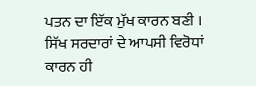ਪਤਨ ਦਾ ਇੱਕ ਮੁੱਖ ਕਾਰਨ ਬਣੀ । ਸਿੱਖ ਸਰਦਾਰਾਂ ਦੇ ਆਪਸੀ ਵਿਰੋਧਾਂ ਕਾਰਨ ਹੀ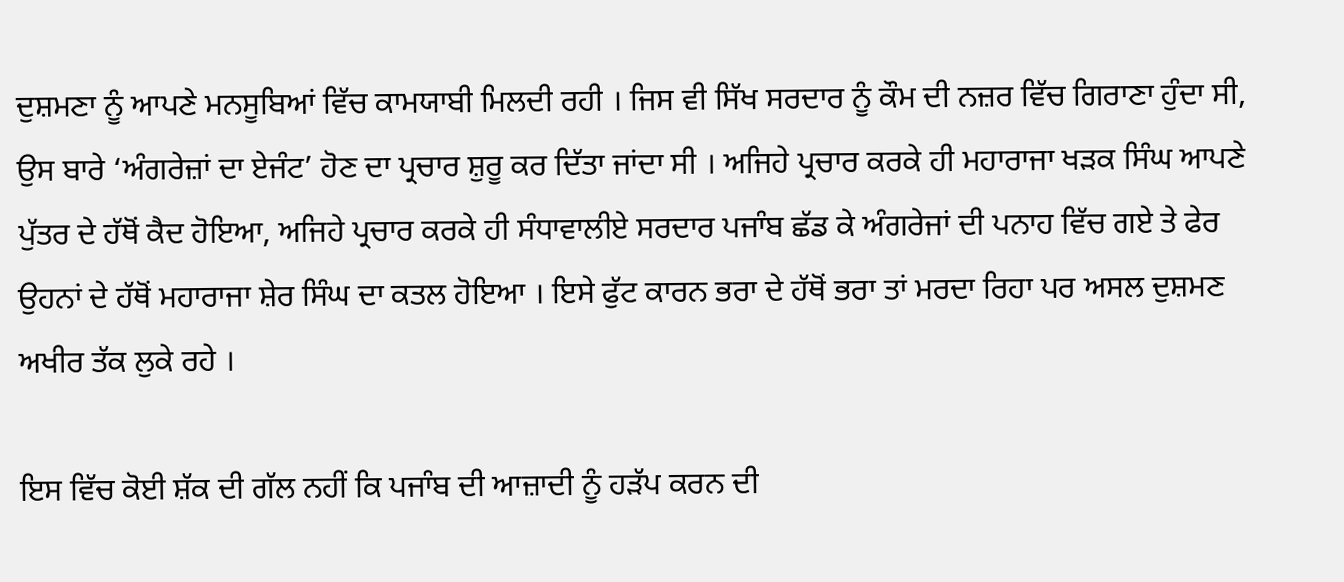ਦੁਸ਼ਮਣਾ ਨੂੰ ਆਪਣੇ ਮਨਸੂਬਿਆਂ ਵਿੱਚ ਕਾਮਯਾਬੀ ਮਿਲਦੀ ਰਹੀ । ਜਿਸ ਵੀ ਸਿੱਖ ਸਰਦਾਰ ਨੂੰ ਕੌਮ ਦੀ ਨਜ਼ਰ ਵਿੱਚ ਗਿਰਾਣਾ ਹੁੰਦਾ ਸੀ, ਉਸ ਬਾਰੇ ‘ਅੰਗਰੇਜ਼ਾਂ ਦਾ ਏਜੰਟ’ ਹੋਣ ਦਾ ਪ੍ਰਚਾਰ ਸ਼ੁਰੂ ਕਰ ਦਿੱਤਾ ਜਾਂਦਾ ਸੀ । ਅਜਿਹੇ ਪ੍ਰਚਾਰ ਕਰਕੇ ਹੀ ਮਹਾਰਾਜਾ ਖੜਕ ਸਿੰਘ ਆਪਣੇ ਪੁੱਤਰ ਦੇ ਹੱਥੋਂ ਕੈਦ ਹੋਇਆ, ਅਜਿਹੇ ਪ੍ਰਚਾਰ ਕਰਕੇ ਹੀ ਸੰਧਾਵਾਲੀਏ ਸਰਦਾਰ ਪਜਾੰਬ ਛੱਡ ਕੇ ਅੰਗਰੇਜਾਂ ਦੀ ਪਨਾਹ ਵਿੱਚ ਗਏ ਤੇ ਫੇਰ ਉਹਨਾਂ ਦੇ ਹੱਥੋਂ ਮਹਾਰਾਜਾ ਸ਼ੇਰ ਸਿੰਘ ਦਾ ਕਤਲ ਹੋਇਆ । ਇਸੇ ਫੁੱਟ ਕਾਰਨ ਭਰਾ ਦੇ ਹੱਥੋਂ ਭਰਾ ਤਾਂ ਮਰਦਾ ਰਿਹਾ ਪਰ ਅਸਲ ਦੁਸ਼ਮਣ ਅਖੀਰ ਤੱਕ ਲੁਕੇ ਰਹੇ ।

ਇਸ ਵਿੱਚ ਕੋਈ ਸ਼ੱਕ ਦੀ ਗੱਲ ਨਹੀਂ ਕਿ ਪਜਾੰਬ ਦੀ ਆਜ਼ਾਦੀ ਨੂੰ ਹੜੱਪ ਕਰਨ ਦੀ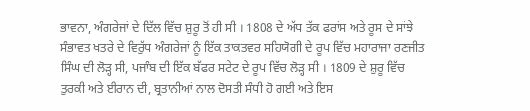ਭਾਵਨਾ, ਅੰਗਰੇਜਾਂ ਦੇ ਦਿੱਲ ਵਿੱਚ ਸ਼ੁਰੂ ਤੋਂ ਹੀ ਸੀ । 1808 ਦੇ ਅੱਧ ਤੱਕ ਫਰਾਂਸ ਅਤੇ ਰੂਸ ਦੇ ਸਾਂਝੇ ਸੰਭਾਵਤ ਖਤਰੇ ਦੇ ਵਿਰੁੱਧ ਅੰਗਰੇਜਾਂ ਨੂੰ ਇੱਕ ਤਾਕਤਵਰ ਸਹਿਯੋਗੀ ਦੇ ਰੂਪ ਵਿੱਚ ਮਹਾਰਾਜਾ ਰਣਜੀਤ ਸਿੰਘ ਦੀ ਲੋੜ੍ਹ ਸੀ, ਪਜਾੰਬ ਦੀ ਇੱਕ ਬੱਫਰ ਸਟੇਟ ਦੇ ਰੂਪ ਵਿੱਚ ਲੋੜ੍ਹ ਸੀ । 1809 ਦੇ ਸ਼ੁਰੂ ਵਿੱਚ ਤੁਰਕੀ ਅਤੇ ਈਰਾਨ ਦੀ, ਬ੍ਰਤਾਨੀਆਂ ਨਾਲ ਦੋਸਤੀ ਸੰਧੀ ਹੋ ਗਈ ਅਤੇ ਇਸ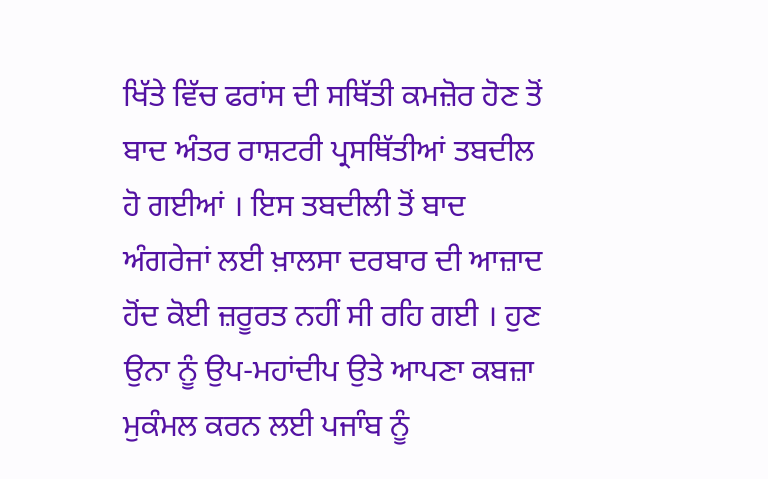ਖਿੱਤੇ ਵਿੱਚ ਫਰਾਂਸ ਦੀ ਸਥਿੱਤੀ ਕਮਜ਼ੋਰ ਹੋਣ ਤੋਂ ਬਾਦ ਅੰਤਰ ਰਾਸ਼ਟਰੀ ਪ੍ਰਸਥਿੱਤੀਆਂ ਤਬਦੀਲ ਹੋ ਗਈਆਂ । ਇਸ ਤਬਦੀਲੀ ਤੋਂ ਬਾਦ ਅੰਗਰੇਜਾਂ ਲਈ ਖ਼ਾਲਸਾ ਦਰਬਾਰ ਦੀ ਆਜ਼ਾਦ ਹੋਂਦ ਕੋਈ ਜ਼ਰੂਰਤ ਨਹੀਂ ਸੀ ਰਹਿ ਗਈ । ਹੁਣ ਉਨਾ ਨੂੰ ਉਪ-ਮਹਾਂਦੀਪ ਉਤੇ ਆਪਣਾ ਕਬਜ਼ਾ ਮੁਕੰਮਲ ਕਰਨ ਲਈ ਪਜਾੰਬ ਨੂੰ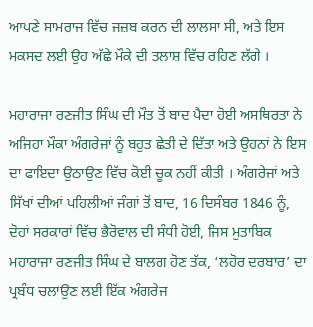ਆਪਣੇ ਸਾਮਰਾਜ ਵਿੱਚ ਜਜ਼ਬ ਕਰਨ ਦੀ ਲਾਲਸਾ ਸੀ, ਅਤੇ ਇਸ ਮਕਸਦ ਲਈ ਉਹ ਅੱਛੇ ਮੌਕੇ ਦੀ ਤਲਾਸ਼ ਵਿੱਚ ਰਹਿਣ ਲੱਗੇ ।

ਮਹਾਰਾਜਾ ਰਣਜੀਤ ਸਿੰਘ ਦੀ ਮੌਤ ਤੋਂ ਬਾਦ ਪੈਦਾ ਹੋਈ ਅਸਥਿਰਤਾ ਨੇ ਅਜਿਹਾ ਮੌਕਾ ਅੰਗਰੇਜਾਂ ਨੂੰ ਬਹੁਤ ਛੇਤੀ ਦੇ ਦਿੱਤਾ ਅਤੇ ਉਹਨਾਂ ਨੇ ਇਸ ਦਾ ਫਾਇਦਾ ਉਠਾਉਣ ਵਿੱਚ ਕੋਈ ਚੂਕ ਨਹੀਂ ਕੀਤੀ । ਅੰਗਰੇਜਾਂ ਅਤੇ ਸਿੱਖਾਂ ਦੀਆਂ ਪਹਿਲੀਆਂ ਜੰਗਾਂ ਤੋਂ ਬਾਦ, 16 ਦਿਸੰਬਰ 1846 ਨੂੰ, ਦੋਹਾਂ ਸਰਕਾਰਾਂ ਵਿੱਚ ਭੈਰੋਵਾਲ ਦੀ ਸੰਧੀ ਹੋਈ, ਜਿਸ ਮੁਤਾਬਿਕ ਮਹਾਰਾਜਾ ਰਣਜੀਤ ਸਿੰਘ ਦੇ ਬਾਲਗ ਹੋਣ ਤੱਕ, ‘ਲਹੋਰ ਦਰਬਾਰ’ ਦਾ ਪ੍ਰਬੰਧ ਚਲਾਉਣ ਲਈ ਇੱਕ ਅੰਗਰੇਜ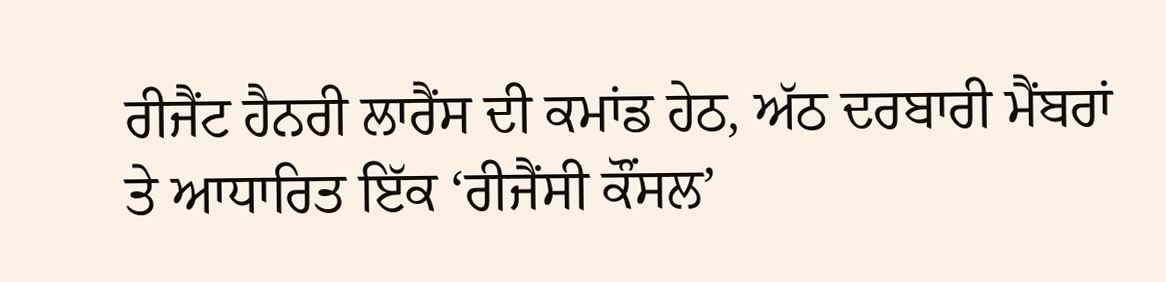ਰੀਜੈਂਟ ਹੈਨਰੀ ਲਾਰੈਂਸ ਦੀ ਕਮਾਂਡ ਹੇਠ, ਅੱਠ ਦਰਬਾਰੀ ਮੈਂਬਰਾਂ ਤੇ ਆਧਾਰਿਤ ਇੱਕ ‘ਰੀਜੈਂਸੀ ਕੌਂਸਲ’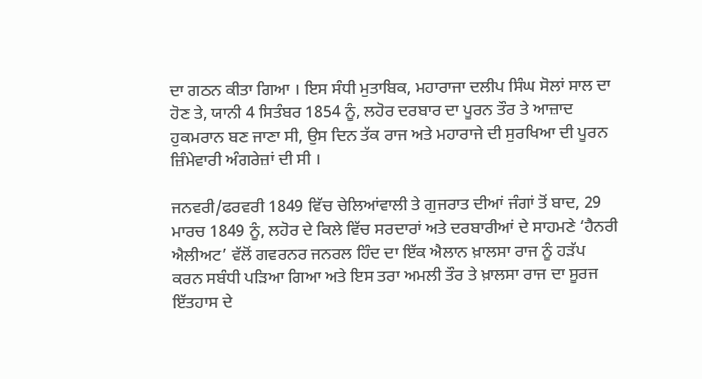ਦਾ ਗਠਨ ਕੀਤਾ ਗਿਆ । ਇਸ ਸੰਧੀ ਮੁਤਾਬਿਕ, ਮਹਾਰਾਜਾ ਦਲੀਪ ਸਿੰਘ ਸੋਲਾਂ ਸਾਲ ਦਾ ਹੋਣ ਤੇ, ਯਾਨੀ 4 ਸਿਤੰਬਰ 1854 ਨੂੰ, ਲਹੋਰ ਦਰਬਾਰ ਦਾ ਪੂਰਨ ਤੌਰ ਤੇ ਆਜ਼ਾਦ ਹੁਕਮਰਾਨ ਬਣ ਜਾਣਾ ਸੀ, ਉਸ ਦਿਨ ਤੱਕ ਰਾਜ ਅਤੇ ਮਹਾਰਾਜੇ ਦੀ ਸੁਰਖਿਆ ਦੀ ਪੂਰਨ ਜ਼ਿੰਮੇਵਾਰੀ ਅੰਗਰੇਜ਼ਾਂ ਦੀ ਸੀ ।

ਜਨਵਰੀ/ਫਰਵਰੀ 1849 ਵਿੱਚ ਚੇਲਿਆਂਵਾਲੀ ਤੇ ਗੁਜਰਾਤ ਦੀਆਂ ਜੰਗਾਂ ਤੋਂ ਬਾਦ, 29 ਮਾਰਚ 1849 ਨੂੰ, ਲਹੋਰ ਦੇ ਕਿਲੇ ਵਿੱਚ ਸਰਦਾਰਾਂ ਅਤੇ ਦਰਬਾਰੀਆਂ ਦੇ ਸਾਹਮਣੇ ‘ਹੈਨਰੀ ਐਲੀਅਟ’ ਵੱਲੋਂ ਗਵਰਨਰ ਜਨਰਲ ਹਿੰਦ ਦਾ ਇੱਕ ਐਲਾਨ ਖ਼ਾਲਸਾ ਰਾਜ ਨੂੰ ਹੜੱਪ ਕਰਨ ਸਬੰਧੀ ਪੜਿਆ ਗਿਆ ਅਤੇ ਇਸ ਤਰਾ ਅਮਲੀ ਤੌਰ ਤੇ ਖ਼ਾਲਸਾ ਰਾਜ ਦਾ ਸੂਰਜ ਇੱਤਹਾਸ ਦੇ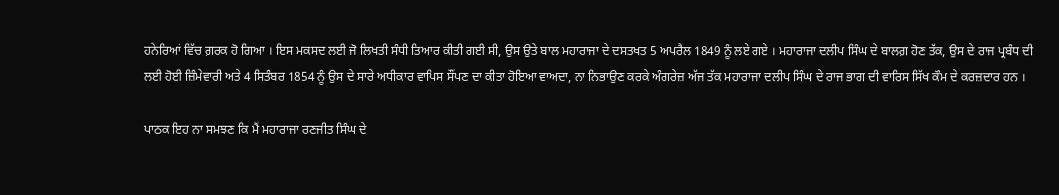ਹਨੇਰਿਆਂ ਵਿੱਚ ਗ਼ਰਕ ਹੋ ਗਿਆ । ਇਸ ਮਕਸਦ ਲਈ ਜੋ ਲਿਖਤੀ ਸੰਧੀ ਤਿਆਰ ਕੀਤੀ ਗਈ ਸੀ, ਉਸ ਉਤੇ ਬਾਲ ਮਹਾਰਾਜਾ ਦੇ ਦਸਤਖਤ 5 ਅਪਰੈਲ 1849 ਨੂੰ ਲਏ ਗਏ । ਮਹਾਰਾਜਾ ਦਲੀਪ ਸਿੰਘ ਦੇ ਬਾਲਗ਼ ਹੋਣ ਤੱਕ, ਉਸ ਦੇ ਰਾਜ ਪ੍ਰਬੰਧ ਦੀ ਲਈ ਹੋਈ ਜ਼ਿੰਮੇਵਾਰੀ ਅਤੇ 4 ਸਿਤੰਬਰ 1854 ਨੂੰ ਉਸ ਦੇ ਸਾਰੇ ਅਧੀਕਾਰ ਵਾਪਿਸ ਸੌਂਪਣ ਦਾ ਕੀਤਾ ਹੋਇਆ ਵਾਅਦਾ, ਨਾ ਨਿਭਾਉਣ ਕਰਕੇ ਅੰਗਰੇਜ਼ ਅੱਜ ਤੱਕ ਮਹਾਰਾਜਾ ਦਲੀਪ ਸਿੰਘ ਦੇ ਰਾਜ ਭਾਗ ਦੀ ਵਾਰਿਸ ਸਿੱਖ ਕੌਮ ਦੇ ਕਰਜ਼ਦਾਰ ਹਨ ।

ਪਾਠਕ ਇਹ ਨਾ ਸਮਝਣ ਕਿ ਮੈਂ ਮਹਾਰਾਜਾ ਰਣਜੀਤ ਸਿੰਘ ਦੇ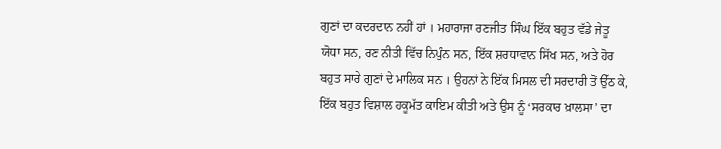ਗੁਣਾਂ ਦਾ ਕਦਰਦਾਨ ਨਹੀਂ ਹਾਂ । ਮਹਾਰਾਜਾ ਰਣਜੀਤ ਸਿੰਘ ਇੱਕ ਬਹੁਤ ਵੱਡੇ ਜੇਤੂ ਯੋਧਾ ਸਨ, ਰਣ ਨੀਤੀ ਵਿੱਚ ਨਿਪੁੰਨ ਸਨ, ਇੱਕ ਸ਼ਰਧਾਵਾਨ ਸਿੱਖ ਸਨ, ਅਤੇ ਹੋਰ ਬਹੁਤ ਸਾਰੇ ਗੁਣਾਂ ਦੇ ਮਾਲਿਕ ਸਨ । ਉਹਨਾਂ ਨੇ ਇੱਕ ਮਿਸਲ ਦੀ ਸਰਦਾਰੀ ਤੋਂ ਉੱਠ ਕੇ, ਇੱਕ ਬਹੁਤ ਵਿਸ਼ਾਲ ਹਕੂਮੱਤ ਕਾਇਮ ਕੀਤੀ ਅਤੇ ਉਸ ਨੂੰ ‘ਸਰਕਾਰ ਖ਼ਾਲਸਾ’ ਦਾ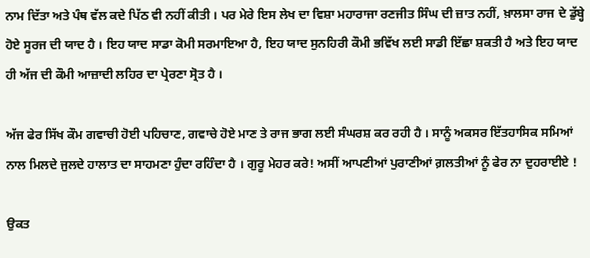ਨਾਮ ਦਿੱਤਾ ਅਤੇ ਪੰਥ ਵੱਲ ਕਦੇ ਪਿੱਠ ਵੀ ਨਹੀਂ ਕੀਤੀ । ਪਰ ਮੇਰੇ ਇਸ ਲੇਖ ਦਾ ਵਿਸ਼ਾ ਮਹਾਰਾਜਾ ਰਣਜੀਤ ਸਿੰਘ ਦੀ ਜ਼ਾਤ ਨਹੀਂ, ਖ਼ਾਲਸਾ ਰਾਜ ਦੇ ਡੁੱਬ੍ਹੇ ਹੋਏ ਸੂਰਜ ਦੀ ਯਾਦ ਹੈ । ਇਹ ਯਾਦ ਸਾਡਾ ਕੋਮੀ ਸਰਮਾਇਆ ਹੈ, ਇਹ ਯਾਦ ਸੁਨਹਿਰੀ ਕੌਮੀ ਭਵਿੱਖ ਲਈ ਸਾਡੀ ਇੱਛਾ ਸ਼ਕਤੀ ਹੈ ਅਤੇ ਇਹ ਯਾਦ ਹੀ ਅੱਜ ਦੀ ਕੌਮੀ ਆਜ਼ਾਦੀ ਲਹਿਰ ਦਾ ਪ੍ਰੇਰਣਾ ਸ੍ਰੋਤ ਹੈ ।

ਅੱਜ ਫੇਰ ਸਿੱਖ ਕੌਮ ਗਵਾਚੀ ਹੋਈ ਪਹਿਚਾਣ, ਗਵਾਚੇ ਹੋਏ ਮਾਣ ਤੇ ਰਾਜ ਭਾਗ ਲਈ ਸੰਘਰਸ਼ ਕਰ ਰਹੀ ਹੈ । ਸਾਨੂੰ ਅਕਸਰ ਇੱਤਹਾਸਿਕ ਸਮਿਆਂ ਨਾਲ ਮਿਲਦੇ ਜੁਲਦੇ ਹਾਲਾਤ ਦਾ ਸਾਹਮਣਾ ਹੁੰਦਾ ਰਹਿੰਦਾ ਹੈ । ਗੁਰੂ ਮੇਹਰ ਕਰੇ! ਅਸੀਂ ਆਪਣੀਆਂ ਪੁਰਾਣੀਆਂ ਗ਼ਲਤੀਆਂ ਨੂੰ ਫੇਰ ਨਾ ਦੁਹਰਾਈਏ !

ਉਕਤ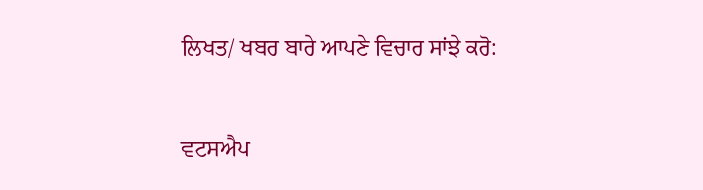ਲਿਖਤ/ ਖਬਰ ਬਾਰੇ ਆਪਣੇ ਵਿਚਾਰ ਸਾਂਝੇ ਕਰੋ:


ਵਟਸਐਪ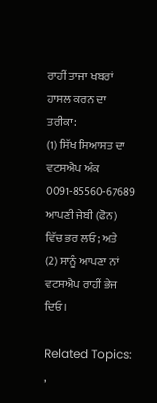ਰਾਹੀਂ ਤਾਜਾ ਖਬਰਾਂ ਹਾਸਲ ਕਰਨ ਦਾ ਤਰੀਕਾ:
(1) ਸਿੱਖ ਸਿਆਸਤ ਦਾ ਵਟਸਐਪ ਅੰਕ 0091-85560-67689 ਆਪਣੀ ਜੇਬੀ (ਫੋਨ) ਵਿੱਚ ਭਰ ਲਓ; ਅਤੇ
(2) ਸਾਨੂੰ ਆਪਣਾ ਨਾਂ ਵਟਸਐਪ ਰਾਹੀਂ ਭੇਜ ਦਿਓ।

Related Topics: ,